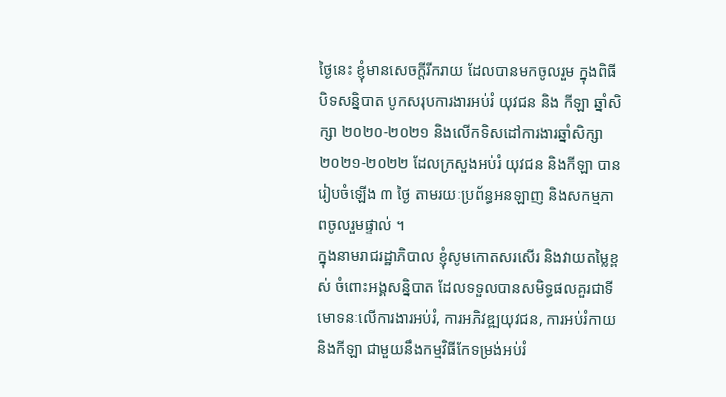ថ្ងៃនេះ ខ្ញុំមានសេចក្តីរីករាយ ដែលបានមកចូលរួម ក្នុងពិធីបិទសន្និបាត បូកសរុបការងារអប់រំ យុវជន និង កីឡា ឆ្នាំសិក្សា ២០២០-២០២១ និងលើកទិសដៅការងារឆ្នាំសិក្សា ២០២១-២០២២ ដែលក្រសួងអប់រំ យុវជន និងកីឡា បានរៀបចំឡើង ៣ ថ្ងៃ តាមរយៈប្រព័ន្ធអនឡាញ និងសកម្មភាពចូលរួមផ្ទាល់ ។
ក្នុងនាមរាជរដ្ឋាភិបាល ខ្ញុំសូមកោតសរសើរ និងវាយតម្លៃខ្ពស់ ចំពោះអង្គសន្និបាត ដែលទទួលបានសមិទ្ធផលគួរជាទីមោទនៈលើការងារអប់រំ, ការអភិវឌ្ឍយុវជន, ការអប់រំកាយ និងកីឡា ជាមួយនឹងកម្មវិធីកែទម្រង់អប់រំ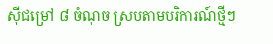ស៊ីជម្រៅ ៨ ចំណុច ស្របតាមបរិការណ៍ថ្មីៗ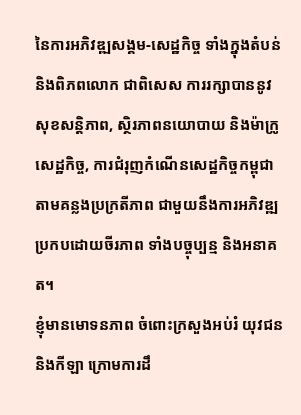នៃការអភិវឌ្ឍសង្គម-សេដ្ឋកិច្ច ទាំងក្នុងតំបន់ និងពិភពលោក ជាពិសេស ការរក្សាបាននូវសុខសន្តិភាព, ស្ថិរភាពនយោបាយ និងម៉ាក្រូសេដ្ឋកិច្ច, ការជំរុញកំណើនសេដ្ឋកិច្ចកម្ពុជា តាមគន្លងប្រក្រតីភាព ជាមួយនឹងការអភិវឌ្ឍប្រកបដោយចីរភាព ទាំងបច្ចុប្បន្ម និងអនាគត។
ខ្ញុំមានមោទនភាព ចំពោះក្រសួងអប់រំ យុវជន និងកីឡា ក្រោមការដឹ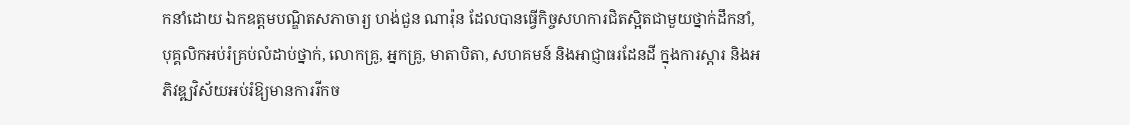កនាំដោយ ឯកឧត្តមបណ្ឌិតសភាចារ្យ ហង់ជួន ណារ៉ុន ដែលបានធ្វើកិច្ចសហការជិតស្អិតជាមួយថ្នាក់ដឹកនាំ, បុគ្គលិកអប់រំគ្រប់លំដាប់ថ្នាក់, លោកគ្រូ, អ្នកគ្រូ, មាតាបិតា, សហគមន៍ និងឤជ្ញាធរដែនដី ក្នុងការស្តារ និងអភិវឌ្ឍវិស័យអប់រំឱ្យមានការរីកច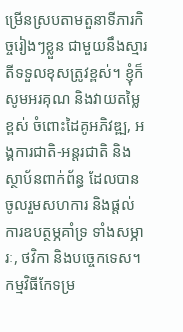ម្រើនស្របតាមតួនាទីភារកិច្ចរៀងៗខ្លួន ជាមួយនឹងស្មារតីទទួលខុសត្រូវខ្ពស់។ ខ្ញុំក៏សូមអរគុណ និងវាយតម្លៃខ្ពស់ ចំពោះដៃគូអភិវឌ្ឍ, អង្គការជាតិ-អន្តរជាតិ និងស្ថាប័នពាក់ព័ន្ធ ដែលបានចូលរួមសហការ និងផ្តល់ការឧបត្ថម្ភគាំទ្រ ទាំងសម្ភារៈ, ថវិកា និងបច្ចេកទេស។
កម្មវិធីកែទម្រ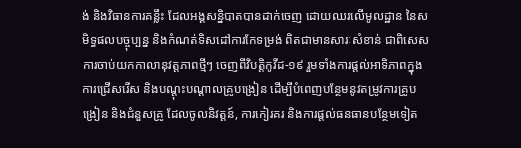ង់ និងវិធានការគន្លឹះ ដែលអង្គសន្និបាតបានដាក់ចេញ ដោយឈរលើមូលដ្ឋាន នៃសមិទ្ធផលបច្ចុប្បន្ន និងកំណត់ទិសដៅការកែទម្រង់ ពិតជាមានសារៈសំខាន់ ជាពិសេស ការចាប់យកកាលានុវត្តភាពថ្មីៗ ចេញពីវិបត្តិកូវីដ-១៩ រួមទាំងការផ្តល់ឤទិភាពក្នុងការជ្រើសរើស និងបណ្តុះបណ្តាលគ្រូបង្រៀន ដើម្បីបំពេញបន្ថែមនូវតម្រូវការគ្រូបង្រៀន និងជំនួសគ្រូ ដែលចូលនិវត្តន៍, ការកៀរគរ និងការផ្តល់ធនធានបន្ថែមទៀត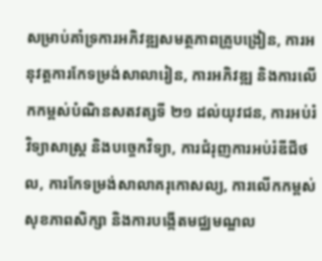សម្រាប់គាំទ្រការអភិវឌ្ឍសមត្ថភាពគ្រូបង្រៀន, ការអនុវត្តការកែទម្រង់សាលារៀន, ការអភិវឌ្ឍ និងការលើកកម្ពស់បំណិនសតវត្សទី ២១ ដល់យុវជន, ការអប់រំវិទ្យាសាស្ត្រ និងបច្ចេកវិទ្យា, ការជំរុញការអប់រំឌីជីថល, ការកែទម្រង់សាលាគរុកោសល្យ, ការលើកកម្ពស់សុខភាពសិក្សា និងការបង្កើតមជ្ឈមណ្ឌល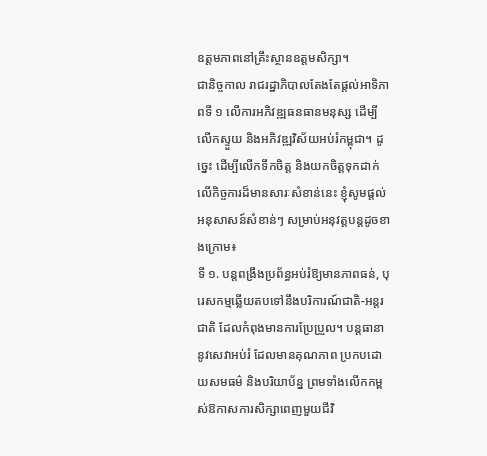ឧត្តមភាពនៅគ្រឹះស្ថានឧត្តមសិក្សា។
ជានិច្ចកាល រាជរដ្ឋាភិបាលតែងតែផ្តល់អាទិភាពទី ១ លើការអភិវឌ្ឍធនធានមនុស្ស ដើម្បីលើកស្ទួយ និងអភិវឌ្ឍវិស័យអប់រំកម្ពុជា។ ដូច្នេះ ដើម្បីលើកទឹកចិត្ត និងយកចិត្តទុកដាក់លើកិច្ចការដ៏មានសារៈសំខាន់នេះ ខ្ញុំសូមផ្តល់អនុសាសន៍សំខាន់ៗ សម្រាប់អនុវត្តបន្តដូចខាងក្រោម៖
ទី ១. បន្តពង្រឹងប្រព័ន្ធអប់រំឱ្យមានភាពធន់, បុរេសកម្មឆ្លើយតបទៅនឹងបរិការណ៍ជាតិ-អន្តរជាតិ ដែលកំពុងមានការប្រែប្រួល។ បន្តធានានូវសេវាអប់រំ ដែលមានគុណភាព ប្រកបដោយសមធម៌ និងបរិយាប័ន្ន ព្រមទាំងលើកកម្ពស់ឱកាសការសិក្សាពេញមួយជីវិ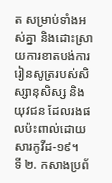ត សម្រាប់ទាំងអស់គ្នា និងដោះស្រាយការខាតបង់ការរៀនសូត្ររបស់សិស្សានុសិស្ស និងយុវជន ដែលរងផលប៉ះពាល់ដោយសារកូវីដ-១៩។
ទី ២. កសាងប្រព័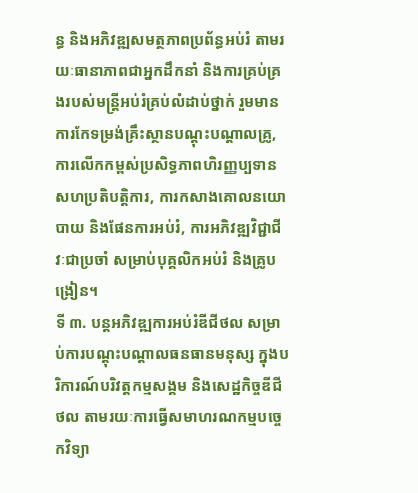ន្ធ និងអភិវឌ្ឍសមត្ថភាពប្រព័ន្ធអប់រំ តាមរយៈធានាភាពជាអ្នកដឹកនាំ និងការគ្រប់គ្រងរបស់មន្ត្រីអប់រំគ្រប់លំដាប់ថ្នាក់ រួមមានការកែទម្រង់គ្រឹះស្ថានបណ្តុះបណ្តាលគ្រូ, ការលើកកម្ពស់ប្រសិទ្ធភាពហិរញ្ញប្បទានសហប្រតិបត្តិការ, ការកសាងគោលនយោបាយ និងផែនការអប់រំ, ការអភិវឌ្ឍវិជ្ជាជីវៈជាប្រចាំ សម្រាប់បុគ្គលិកអប់រំ និងគ្រូបង្រៀន។
ទី ៣. បន្តអភិវឌ្ឍការអប់រំឌីជីថល សម្រាប់ការបណ្តុះបណ្តាលធនធានមនុស្ស ក្នុងបរិការណ៍បរិវត្តកម្មសង្គម និងសេដ្ឋកិច្ចឌីជីថល តាមរយៈការធ្វើសមាហរណកម្មបច្ចេកវិទ្យា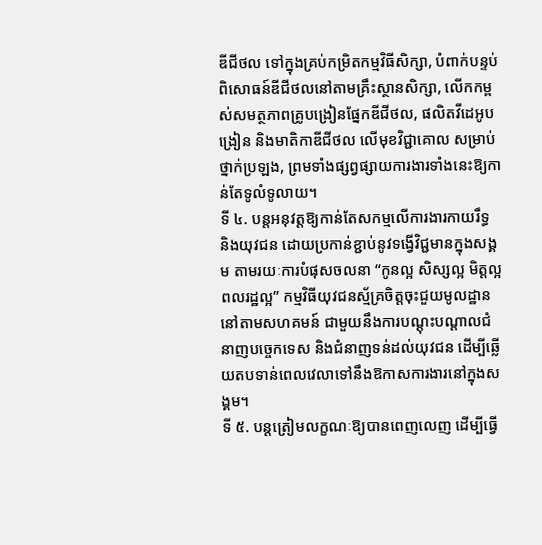ឌីជីថល ទៅក្នុងគ្រប់កម្រិតកម្មវិធីសិក្សា, បំពាក់បន្ទប់ពិសោធន៍ឌីជីថលនៅតាមគ្រឹះស្ថានសិក្សា, លើកកម្ពស់សមត្ថភាពគ្រូបង្រៀនផ្នែកឌីជីថល, ផលិតវីដេអូបង្រៀន និងមាតិកាឌីជីថល លើមុខវិជ្ជាគោល សម្រាប់ថ្នាក់ប្រឡង, ព្រមទាំងផ្សព្វផ្សាយការងារទាំងនេះឱ្យកាន់តែទូលំទូលាយ។
ទី ៤. បន្តអនុវត្តឱ្យកាន់តែសកម្មលើការងារកាយរឹទ្ធ និងយុវជន ដោយប្រកាន់ខ្ជាប់នូវទង្វើវិជ្ជមានក្នុងសង្គម តាមរយៈការបំផុសចលនា “កូនល្អ សិស្សល្អ មិត្តល្អ ពលរដ្ឋល្អ” កម្មវិធីយុវជនស្ម័គ្រចិត្តចុះជួយមូលដ្ឋាននៅតាមសហគមន៍ ជាមួយនឹងការបណ្តុះបណ្តាលជំនាញបច្ចេកទេស និងជំនាញទន់ដល់យុវជន ដើម្បីឆ្លើយតបទាន់ពេលវេលាទៅនឹងឱកាសការងារនៅក្នុងសង្គម។
ទី ៥. បន្តត្រៀមលក្ខណៈឱ្យបានពេញលេញ ដើម្បីធ្វើ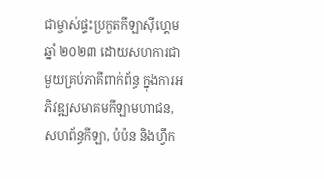ជាម្ចាស់ផ្ទះប្រកួតកីឡាស៊ីហ្គេម ឆ្នាំ ២០២៣ ដោយសហការជាមួយគ្រប់ភាគីពាក់ព័ន្ធ ក្នុងការអភិវឌ្ឍសមាគមកីឡាមហាជន, សហព័ន្ធកីឡា, បំប៉ន និងហ្វឹក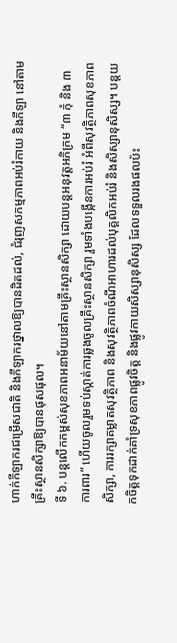ហាក់កីឡាករជម្រើសជាតិ និងកីឡាករថ្នាលឱ្យបានដិតដល់, ជំរុញសកម្មភាពអប់រំកាយ និងកីឡា នៅតាមគ្រឹះស្ថានសិក្សាឱ្យបានផុសផុល។
ទី ៦. បន្តលើកកម្ពស់សុខភាពអនាម័យនៅតាមគ្រឹះស្ថានសិក្សា ដោយបន្តអនុវត្តអភិក្រម “៣ កុំ និង ៣ ការពារ” ហើយចូលរួមទប់ស្កាត់ការឆ្លងចូលគ្រឹះស្ថានសិក្សា រួមទាំងបង្កើនការអប់រំ អំពីសុវត្ថិភាពសុខភាពសិក្សា, ការរក្សាគម្លាតសុវត្ថិភាព និងសុវត្ថិភាពចំណីអាហារដល់បុគ្គលិកអប់រំ និងសិស្សានុសិស្ស។ បន្តយកចិត្តទុកដាក់គាំទ្រសុខភាពផ្លូវចិត្ត និងផ្លូវកាយសិស្សានុសិស្ស ដែលទទួលរងផលប៉ះ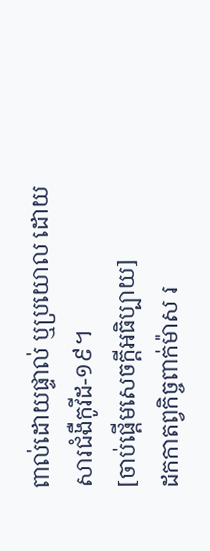ពាល់ដោយផ្ទាល់ ឬប្រយោល ដោយសារជំងឺកូវីដ-១៩។
[ចាប់ផ្តើមសេចក្តីអធិប្បាយ]
ដកកាតព្វកិច្ចពាក់ម៉ាស រ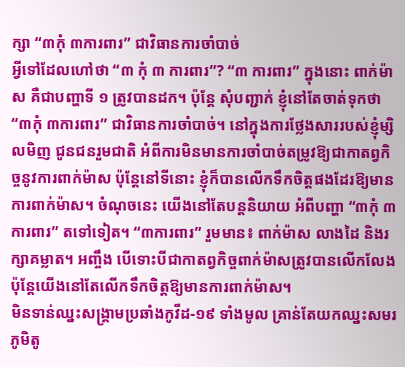ក្សា “៣កុំ ៣ការពារ” ជាវិធានការចាំបាច់
អ្វីទៅដែលហៅថា “៣ កុំ ៣ ការពារ”? “៣ ការពារ” ក្នុងនោះ ពាក់ម៉ាស គឺជាបញ្ហាទី ១ ត្រូវបានដក។ ប៉ុន្តែ សុំបញ្ជាក់ ខ្ញុំនៅតែចាត់ទុកថា “៣កុំ ៣ការពារ” ជាវិធានការចាំបាច់។ នៅក្នុងការថ្លែងសាររបស់ខ្ញុំម្សិលមិញ ជូនជនរួមជាតិ អំពីការមិនមានការចាំបាច់តម្រូវឱ្យជាកាតព្វកិច្ចនូវការពាក់ម៉ាស ប៉ុន្តែនៅទីនោះ ខ្ញុំក៏បានលើកទឹកចិត្តផងដែរឱ្យមានការពាក់ម៉ាស។ ចំណុចនេះ យើងនៅតែបន្តនិយាយ អំពីបញ្ហា “៣កុំ ៣ការពារ” តទៅទៀត។ “៣ការពារ” រួមមាន៖ ពាក់ម៉ាស លាងដៃ និងរក្សាគម្លាត។ អញ្ចឹង បើទោះបីជាកាតព្វកិច្ចពាក់ម៉ាសត្រូវបានលើកលែង ប៉ុន្តែយើងនៅតែលើកទឹកចិត្តឱ្យមានការពាក់ម៉ាស។
មិនទាន់ឈ្នះសង្គ្រាមប្រឆាំងកូវីដ-១៩ ទាំងមូល គ្រាន់តែយកឈ្នះសមរភូមិតូ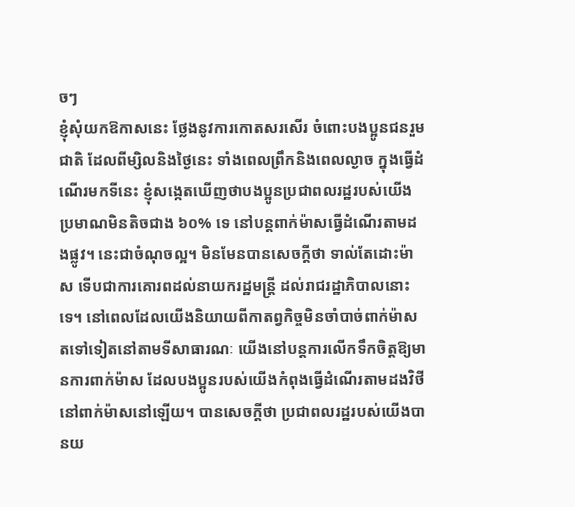ចៗ
ខ្ញុំសុំយកឱកាសនេះ ថ្លែងនូវការកោតសរសើរ ចំពោះបងប្អូនជនរួមជាតិ ដែលពីម្សិលនិងថ្ងៃនេះ ទាំងពេលព្រឹកនិងពេលល្ងាច ក្នុងធ្វើដំណើរមកទីនេះ ខ្ញុំសង្កេតឃើញថាបងប្អូនប្រជាពលរដ្ឋរបស់យើងប្រមាណមិនតិចជាង ៦០% ទេ នៅបន្តពាក់ម៉ាសធ្វើដំណើរតាមដងផ្លូវ។ នេះជាចំណុចល្អ។ មិនមែនបានសេចក្តីថា ទាល់តែដោះម៉ាស ទើបជាការគោរពដល់នាយករដ្ឋមន្ត្រី ដល់រាជរដ្ឋាភិបាលនោះទេ។ នៅពេលដែលយើងនិយាយពីកាតព្វកិច្ចមិនចាំបាច់ពាក់ម៉ាសតទៅទៀតនៅតាមទីសាធារណៈ យើងនៅបន្តការលើកទឹកចិត្តឱ្យមានការពាក់ម៉ាស ដែលបងប្អូនរបស់យើងកំពុងធ្វើដំណើរតាមដងវិថីនៅពាក់ម៉ាសនៅឡើយ។ បានសេចក្តីថា ប្រជាពលរដ្ឋរបស់យើងបានយ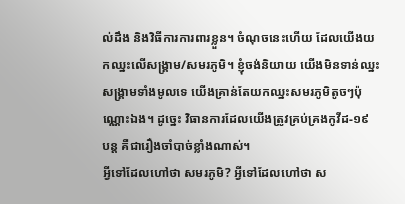ល់ដឹង និងវិធីការការពារខ្លួន។ ចំណុចនេះហើយ ដែលយើងយកឈ្នះលើសង្គ្រាម/សមរភូមិ។ ខ្ញុំចង់និយាយ យើងមិនទាន់ឈ្នះសង្គ្រាមទាំងមូលទេ យើងគ្រាន់តែយកឈ្នះសមរភូមិតូចៗប៉ុណ្ណោះឯង។ ដូច្នេះ វិធានការដែលយើងត្រូវគ្រប់គ្រងកូវីដ-១៩ បន្ត គឺជារឿងចាំបាច់ខ្លាំងណាស់។
អ្វីទៅដែលហៅថា សមរភូមិ? អ្វីទៅដែលហៅថា ស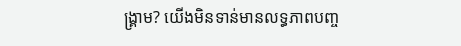ង្គ្រាម? យើងមិនទាន់មានលទ្ធភាពបញ្ច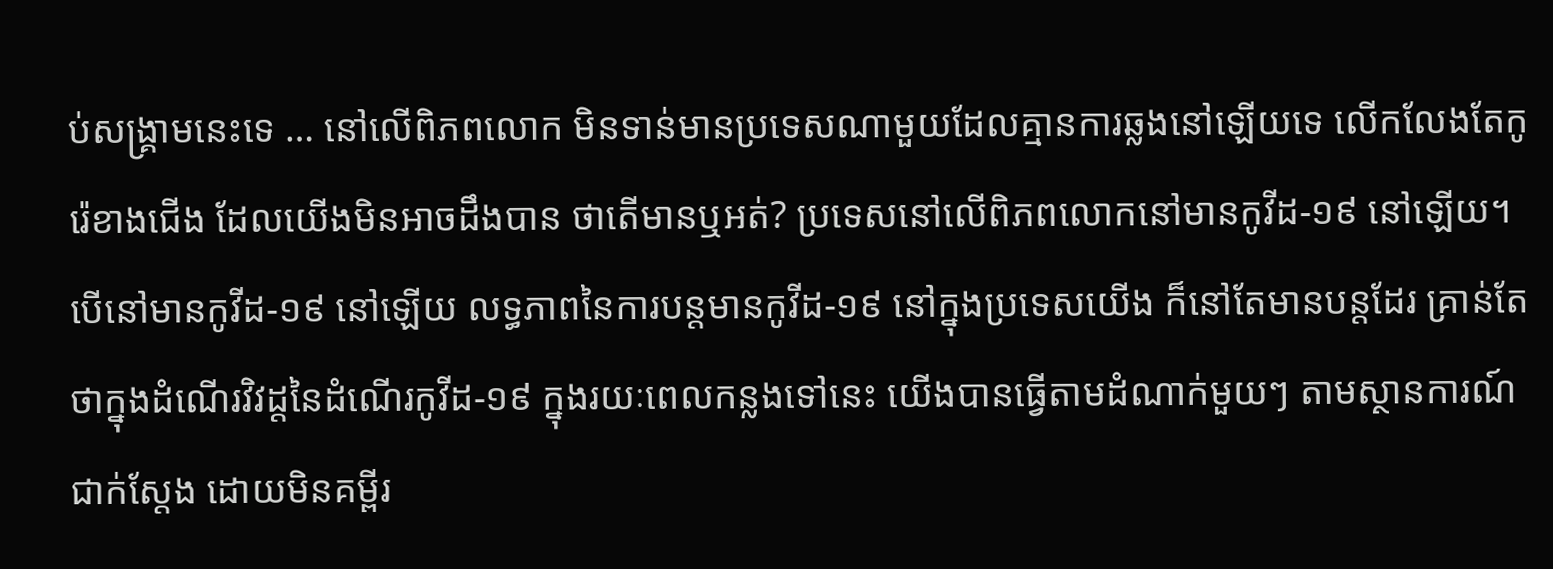ប់សង្គ្រាមនេះទេ … នៅលើពិភពលោក មិនទាន់មានប្រទេសណាមួយដែលគ្មានការឆ្លងនៅឡើយទេ លើកលែងតែកូរ៉េខាងជើង ដែលយើងមិនអាចដឹងបាន ថាតើមានឬអត់? ប្រទេសនៅលើពិភពលោកនៅមានកូវីដ-១៩ នៅឡើយ។ បើនៅមានកូវីដ-១៩ នៅឡើយ លទ្ធភាពនៃការបន្តមានកូវីដ-១៩ នៅក្នុងប្រទេសយើង ក៏នៅតែមានបន្តដែរ គ្រាន់តែថាក្នុងដំណើរវិវដ្តនៃដំណើរកូវីដ-១៩ ក្នុងរយៈពេលកន្លងទៅនេះ យើងបានធ្វើតាមដំណាក់មួយៗ តាមស្ថានការណ៍ជាក់ស្តែង ដោយមិនគម្ពីរ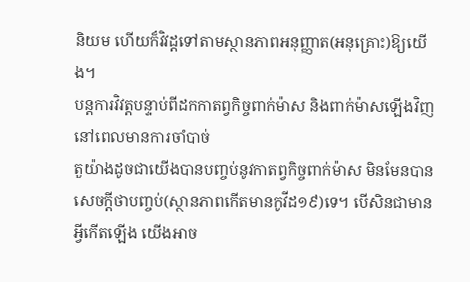និយម ហើយក៏វិវដ្តទៅតាមស្ថានភាពអនុញ្ញាត(អនុគ្រោះ)ឱ្យយើង។
បន្តការវិវត្តបន្ទាប់ពីដកកាតព្វកិច្ចពាក់ម៉ាស និងពាក់ម៉ាសឡើងវិញនៅពេលមានការចាំបាច់
តួយ៉ាងដូចជាយើងបានបញ្ចប់នូវកាតព្វកិច្ចពាក់ម៉ាស មិនមែនបានសេចក្តីថាបញ្ចប់(ស្ថានភាពកើតមានកូវីដ១៩)ទេ។ បើសិនជាមានអ្វីកើតឡើង យើងអាច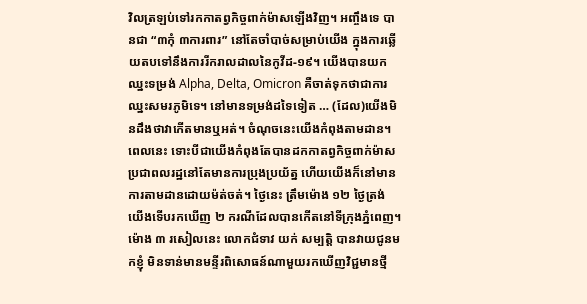វិលត្រឡប់ទៅរកកាតព្វកិច្ចពាក់ម៉ាសឡើងវិញ។ អញ្ចឹងទេ បានជា “៣កុំ ៣ការពារ” នៅតែចាំបាច់សម្រាប់យើង ក្នុងការឆ្លើយតបទៅនឹងការរីករាលដាលនៃកូវីដ-១៩។ យើងបានយកឈ្នះទម្រង់ Alpha, Delta, Omicron គឺចាត់ទុកថាជាការឈ្នះសមរភូមិទេ។ នៅមានទម្រង់ដទៃទៀត … (ដែល)យើងមិនដឹងថាវាកើតមានឬអត់។ ចំណុចនេះយើងកំពុងតាមដាន។
ពេលនេះ ទោះបីជាយើងកំពុងតែបានដកកាតព្វកិច្ចពាក់ម៉ាស ប្រជាពលរដ្ឋនៅតែមានការប្រុងប្រយ័ត្ន ហើយយើងក៏នៅមានការតាមដានដោយម៉ត់ចត់។ ថ្ងៃនេះ ត្រឹមម៉ោង ១២ ថ្ងៃត្រង់ យើងទើបរកឃើញ ២ ករណីដែលបានកើតនៅទីក្រុងភ្នំពេញ។ ម៉ោង ៣ រសៀលនេះ លោកជំទាវ យក់ សម្បត្ដិ បានវាយជូនមកខ្ញុំ មិនទាន់មានមន្ទីរពិសោធន៍ណាមួយរកឃើញវិជ្ជមានថ្មី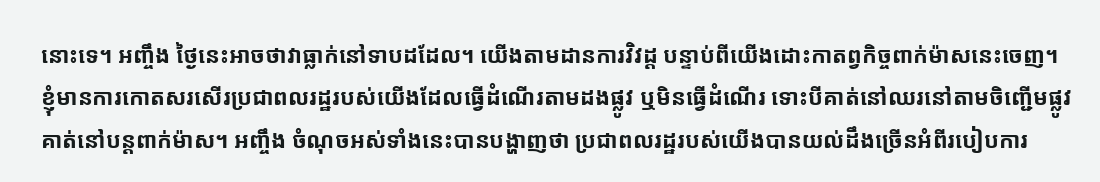នោះទេ។ អញ្ចឹង ថ្ងៃនេះអាចថាវាធ្លាក់នៅទាបដដែល។ យើងតាមដានការវិវដ្ត បន្ទាប់ពីយើងដោះកាតព្វកិច្ចពាក់ម៉ាសនេះចេញ។
ខ្ញុំមានការកោតសរសើរប្រជាពលរដ្ឋរបស់យើងដែលធ្វើដំណើរតាមដងផ្លូវ ឬមិនធ្វើដំណើរ ទោះបីគាត់នៅឈរនៅតាមចិញ្ជើមផ្លូវ គាត់នៅបន្ដពាក់ម៉ាស។ អញ្ចឹង ចំណុចអស់ទាំងនេះបានបង្ហាញថា ប្រជាពលរដ្ឋរបស់យើងបានយល់ដឹងច្រើនអំពីរបៀបការ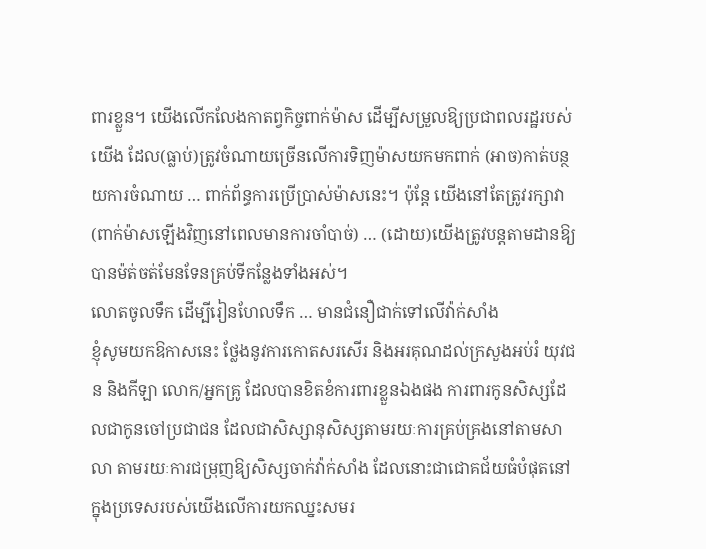ពារខ្លួន។ យើងលើកលែងកាតព្វកិច្ចពាក់ម៉ាស ដើម្បីសម្រួលឱ្យប្រជាពលរដ្ឋរបស់យើង ដែល(ធ្លាប់)ត្រូវចំណាយច្រើនលើការទិញម៉ាសយកមកពាក់ (អាច)កាត់បន្ថយការចំណាយ … ពាក់ព័ន្ធការប្រើប្រាស់ម៉ាសនេះ។ ប៉ុន្ដែ យើងនៅតែត្រូវរក្សាវា(ពាក់ម៉ាសឡើងវិញនៅពេលមានការចាំបាច់) … (ដោយ)យើងត្រូវបន្ដតាមដានឱ្យបានម៉ត់ចត់មែនទែនគ្រប់ទីកន្លែងទាំងអស់។
លោតចូលទឹក ដើម្បីរៀនហែលទឹក … មានជំនឿជាក់ទៅលើវ៉ាក់សាំង
ខ្ញុំសូមយកឱកាសនេះ ថ្លែងនូវការកោតសរសើរ និងអរគុណដល់ក្រសួងអប់រំ យុវជន និងកីឡា លោក/អ្នកគ្រូ ដែលបានខិតខំការពារខ្លួនឯងផង ការពារកូនសិស្សដែលជាកូនចៅប្រជាជន ដែលជាសិស្សានុសិស្សតាមរយៈការគ្រប់គ្រងនៅតាមសាលា តាមរយៈការជម្រុញឱ្យសិស្សចាក់វ៉ាក់សាំង ដែលនោះជាជោគជ័យធំបំផុតនៅក្នុងប្រទេសរបស់យើងលើការយកឈ្នះសមរ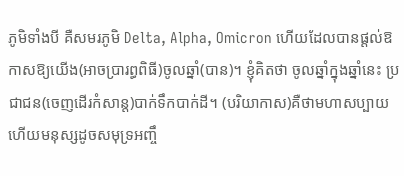ភូមិទាំងបី គឺសមរភូមិ Delta, Alpha, Omicron ហើយដែលបានផ្ដល់ឱកាសឱ្យយើង(អាចប្រារព្ធពិធី)ចូលឆ្នាំ(បាន)។ ខ្ញុំគិតថា ចូលឆ្នាំក្នុងឆ្នាំនេះ ប្រជាជន(ចេញដើរកំសាន្ត)បាក់ទឹកបាក់ដី។ (បរិយាកាស)គឺថាមហាសប្បាយ ហើយមនុស្សដូចសមុទ្រអញ្ចឹ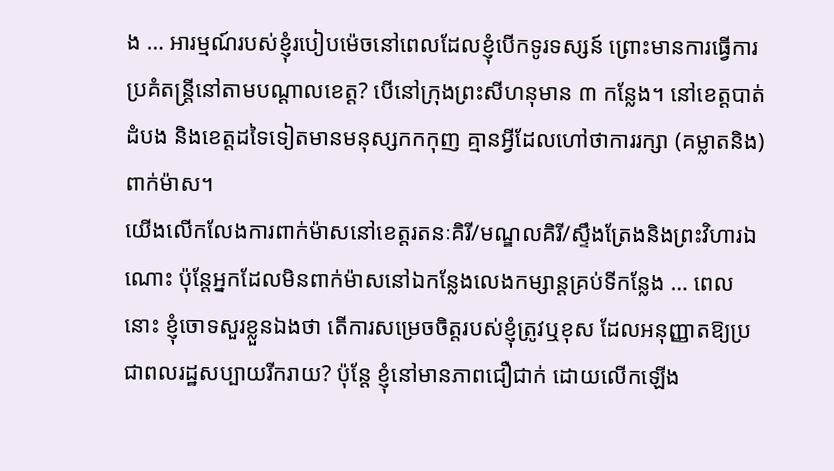ង … អារម្មណ៍របស់ខ្ញុំរបៀបម៉េចនៅពេលដែលខ្ញុំបើកទូរទស្សន៍ ព្រោះមានការធ្វើការប្រគំតន្ដ្រីនៅតាមបណ្ដាលខេត្ត? បើនៅក្រុងព្រះសីហនុមាន ៣ កន្លែង។ នៅខេត្តបាត់ដំបង និងខេត្តដទៃទៀតមានមនុស្សកកកុញ គ្មានអ្វីដែលហៅថាការរក្សា (គម្លាតនិង)ពាក់ម៉ាស។
យើងលើកលែងការពាក់ម៉ាសនៅខេត្តរតនៈគិរី/មណ្ឌលគិរី/ស្ទឹងត្រែងនិងព្រះវិហារឯណោះ ប៉ុន្ដែអ្នកដែលមិនពាក់ម៉ាសនៅឯកន្លែងលេងកម្សាន្ដគ្រប់ទីកន្លែង … ពេលនោះ ខ្ញុំចោទសួរខ្លួនឯងថា តើការសម្រេចចិត្តរបស់ខ្ញុំត្រូវឬខុស ដែលអនុញ្ញាតឱ្យប្រជាពលរដ្ឋសប្បាយរីករាយ? ប៉ុន្ដែ ខ្ញុំនៅមានភាពជឿជាក់ ដោយលើកឡើង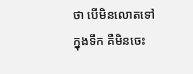ថា បើមិនលោតទៅក្នុងទឹក គឺមិនចេះ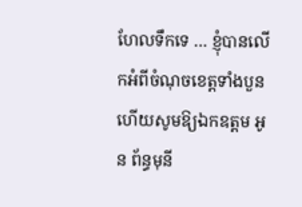ហែលទឹកទេ … ខ្ញុំបានលើកអំពីចំណុចខេត្តទាំងបួន ហើយសូមឱ្យឯកឧត្តម អូន ព័ន្ធមុនី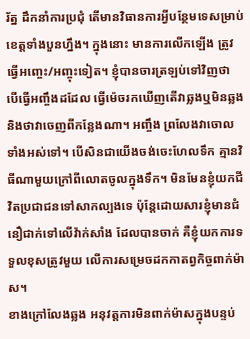រ័ត្ន ដឹកនាំការប្រជុំ តើមានវិធានការអ្វីបន្ថែមទេសម្រាប់ខេត្តទាំងបួនហ្នឹង។ ក្នុងនោះ មានការលើកឡើង ត្រូវធ្វើអញ្ចេះ/អញ្ចុះទៀត។ ខ្ញុំបានចារត្រឡប់ទៅវិញថា បើធ្វើអញ្ចឹងដដែល ធ្វើម៉េចរកឃើញតើវាឆ្លងឬមិនឆ្លង និងថាវាចេញពីកន្លែងណា។ អញ្ចឹង ព្រលែងវាចោលទាំងអស់ទៅ។ បើសិនជាយើងចង់ចេះហែលទឹក គ្មានវិធីណាមួយក្រៅពីលោតចូលក្នុងទឹក។ មិនមែនខ្ញុំយកជីវិតប្រជាជនទៅសាកល្បងទេ ប៉ុន្តែដោយសារខ្ញុំមានជំនឿជាក់ទៅលើវ៉ាក់សាំង ដែលបានចាក់ គឺខ្ញុំយកការទទួលខុសត្រូវមួយ លើការសម្រេចដកកាតព្វកិច្ចពាក់ម៉ាស។
ខាងក្រៅលែងឆ្លង អនុវត្តការមិនពាក់ម៉ាសក្នុងបន្ទប់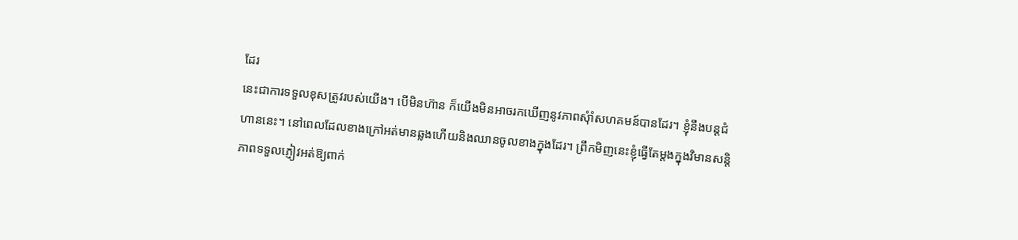ដែរ
នេះជាការទទួលខុសត្រូវរបស់យើង។ បើមិនហ៊ាន ក៏យើងមិនអាចរកឃើញនូវភាពសុំាំសហគមន៍បានដែរ។ ខ្ញុំនឹងបន្តជំហាននេះ។ នៅពេលដែលខាងក្រៅអត់មានឆ្លងហើយនិងឈានចូលខាងក្នុងដែរ។ ព្រឹកមិញនេះខ្ញុំធ្វើតែម្តងក្នុងវិមានសន្តិភាពទទួលភ្ញៀវអត់ឱ្យពាក់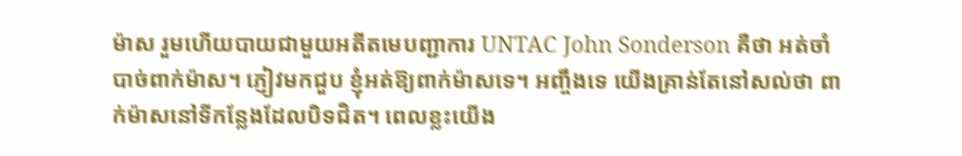ម៉ាស រួមហើយបាយជាមួយអតីតមេបញ្ជាការ UNTAC John Sonderson គឺថា អត់ចាំបាច់ពាក់ម៉ាស។ ភ្ញៀវមកជួប ខ្ញុំអត់ឱ្យពាក់ម៉ាសទេ។ អញ្ចឹងទេ យើងគ្រាន់តែនៅសល់ថា ពាក់ម៉ាសនៅទីកន្លែងដែលបិទជិត។ ពេលខ្លះយើង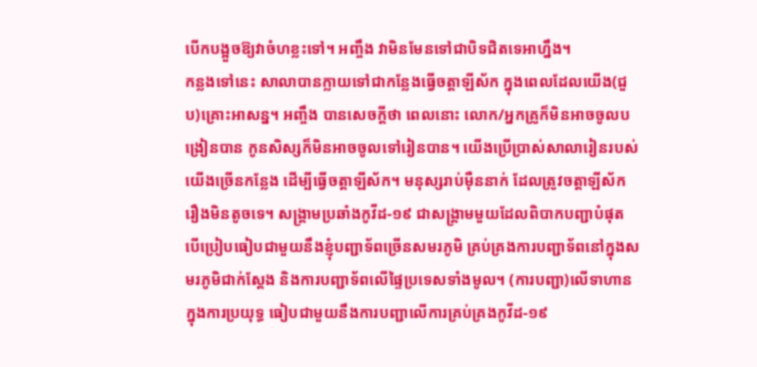បើកបង្អួចឱ្យវាចំហខ្លះទៅ។ អញ្ចឹង វាមិនមែនទៅជាបិទជិតទេអាហ្នឹង។
កន្លងទៅនេះ សាលាបានក្លាយទៅជាកន្លែងធ្វើចត្តាឡីស័ក ក្នុងពេលដែលយើង(ជួប)គ្រោះអាសន្ន។ អញ្ចឹង បានសេចក្តីថា ពេលនោះ លោក/អ្នកគ្រូក៏មិនអាចចូលបង្រៀនបាន កូនសិស្សក៏មិនអាចចូលទៅរៀនបាន។ យើងប្រើប្រាស់សាលារៀនរបស់យើងច្រើនកន្លែង ដើម្បីធ្វើចត្តាឡីស័ក។ មនុស្សរាប់ម៉ឺននាក់ ដែលត្រូវចត្តាឡីស័ក រឿងមិនតូចទេ។ សង្គ្រាមប្រឆាំងកូវីដ-១៩ ជាសង្គ្រាមមួយដែលពិបាកបញ្ជាបំផុត បើប្រៀបធៀបជាមួយនឹងខ្ញុំបញ្ជាទ័ពច្រើនសមរភូមិ គ្រប់គ្រងការបញ្ជាទ័ពនៅក្នុងសមរភូមិជាក់ស្តែង និងការបញ្ជាទ័ពលើផ្ទៃប្រទេសទាំងមូល។ (ការបញ្ជា)លើទាហានក្នុងការប្រយុទ្ធ ធៀបជាមួយនឹងការបញ្ជាលើការគ្រប់គ្រងកូវីដ-១៩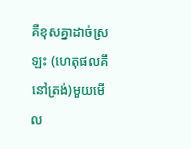គឺខុសគ្នាដាច់ស្រឡះ (ហេតុផលគឹនៅត្រង់)មួយមើល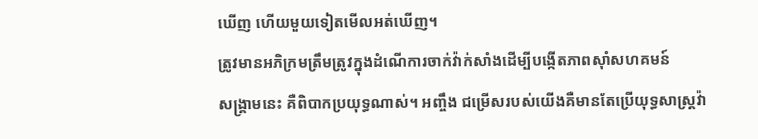ឃើញ ហើយមួយទៀតមើលអត់ឃើញ។
ត្រូវមានអភិក្រមត្រឹមត្រូវក្នុងដំណើការចាក់វ៉ាក់សាំងដើម្បីបង្កើតភាពស៊ាំសហគមន៍
សង្គា្រមនេះ គឺពិបាកប្រយុទ្ធណាស់។ អញ្ចឹង ជម្រើសរបស់យើងគឺមានតែប្រើយុទ្ធសាស្ត្រវ៉ា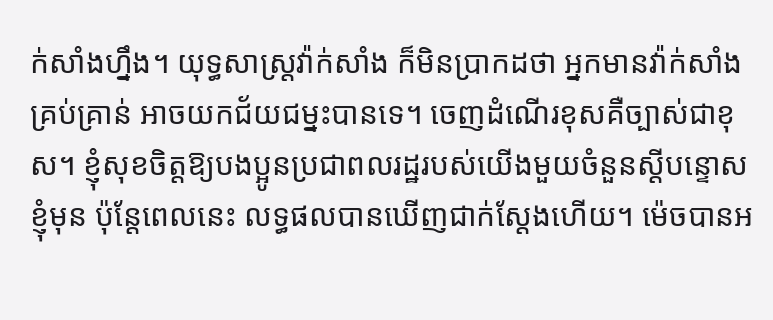ក់សាំងហ្នឹង។ យុទ្ធសាស្ត្រវ៉ាក់សាំង ក៏មិនប្រាកដថា អ្នកមានវ៉ាក់សាំងគ្រប់គ្រាន់ អាចយកជ័យជម្នះបានទេ។ ចេញដំណើរខុសគឺច្បាស់ជាខុស។ ខ្ញុំសុខចិត្តឱ្យបងប្អូនប្រជាពលរដ្ឋរបស់យើងមួយចំនួនស្តីបន្ទោសខ្ញុំមុន ប៉ុន្តែពេលនេះ លទ្ធផលបានឃើញជាក់ស្តែងហើយ។ ម៉េចបានអ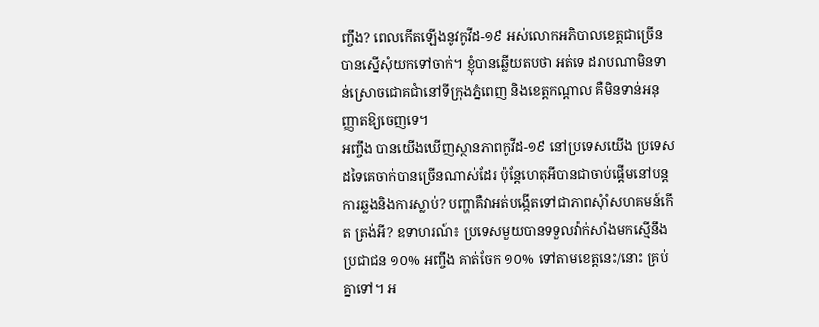ញ្ចឹង? ពេលកើតឡើងនូវកូវីដ-១៩ អស់លោកអភិបាលខេត្តជាច្រើនបានស្នើសុំយកទៅចាក់។ ខ្ញុំបានឆ្លើយតបថា អត់ទេ ដរាបណាមិនទាន់ស្រោចជោគជាំនៅទីក្រុងភ្នំពេញ និងខេត្តកណ្តាល គឺមិនទាន់អនុញ្ញាតឱ្យចេញទេ។
អញ្ចឹង បានយើងឃើញស្ថានភាពកូវីដ-១៩ នៅប្រទេសយើង ប្រទេសដទៃគេចាក់បានច្រើនណាស់ដែរ ប៉ុន្តែហេតុអីបានជាចាប់ផ្តើមនៅបន្តការឆ្លងនិងការស្លាប់? បញ្ហាគឺវាអត់បង្កើតទៅជាភាពសុំាំសហគមន៍កើត ត្រង់អី? ឧទាហរណ៍៖ ប្រទេសមួយបានទទួលវ៉ាក់សាំងមកស្មើនឹងប្រជាជន ១០% អញ្ចឹង គាត់ចែក ១០% ទៅតាមខេត្តនេះ/នោះ គ្រប់គ្នាទៅ។ អ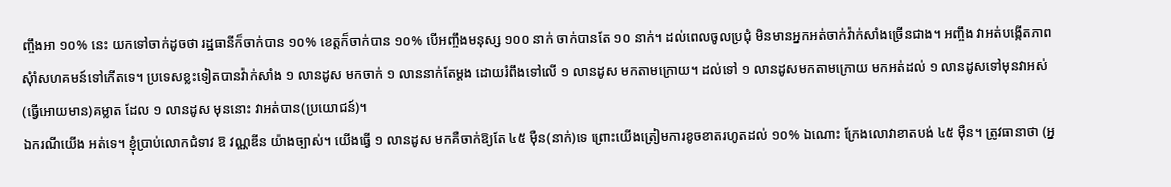ញ្ចឹងអា ១០% នេះ យកទៅចាក់ដូចថា រដ្ឋធានីក៏ចាក់បាន ១០% ខេត្តក៏ចាក់បាន ១០% បើអញ្ចឹងមនុស្ស ១០០ នាក់ ចាក់បានតែ ១០ នាក់។ ដល់ពេលចូលប្រជុំ មិនមានអ្នកអត់ចាក់វ៉ាក់សាំងច្រើនជាង។ អញ្ចឹង វាអត់បង្កើតភាពសុំាំសហគមន៍ទៅកើតទេ។ ប្រទេសខ្លះទៀតបានវ៉ាក់សាំង ១ លានដូស មកចាក់ ១ លាននាក់តែម្តង ដោយរំពឹងទៅលើ ១ លានដូស មកតាមក្រោយ។ ដល់ទៅ ១ លានដូសមកតាមក្រោយ មកអត់ដល់ ១ លានដូសទៅមុនវាអស់ (ធ្វើអោយមាន)គម្លាត ដែល ១ លានដូស មុននោះ វាអត់បាន(ប្រយោជន៍)។
ឯករណីយើង អត់ទេ។ ខ្ញុំប្រាប់លោកជំទាវ ឱ វណ្ណឌីន យ៉ាងច្បាស់។ យើងធ្វើ ១ លានដូស មកគឺចាក់ឱ្យតែ ៤៥ ម៉ឺន(នាក់)ទេ ព្រោះយើងត្រៀមការខូចខាតរហូតដល់ ១០% ឯណោះ ក្រែងលោវាខាតបង់ ៤៥ ម៉ឺន។ ត្រូវធានាថា (អ្ន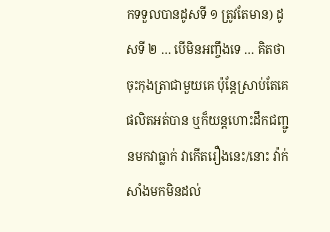កទទួលបានដូសទី ១ ត្រូវតែមាន) ដូសទី ២ … បើមិនអញ្ចឹងទេ … គិតថាចុះកុងត្រាជាមួយគេ ប៉ុន្តែស្រាប់តែគេផលិតអត់បាន ឬក៏យន្តហោះដឹកជញ្ជូនមកវាធ្លាក់ វាកើតរឿងនេះ/នោះ វ៉ាក់សាំងមកមិនដល់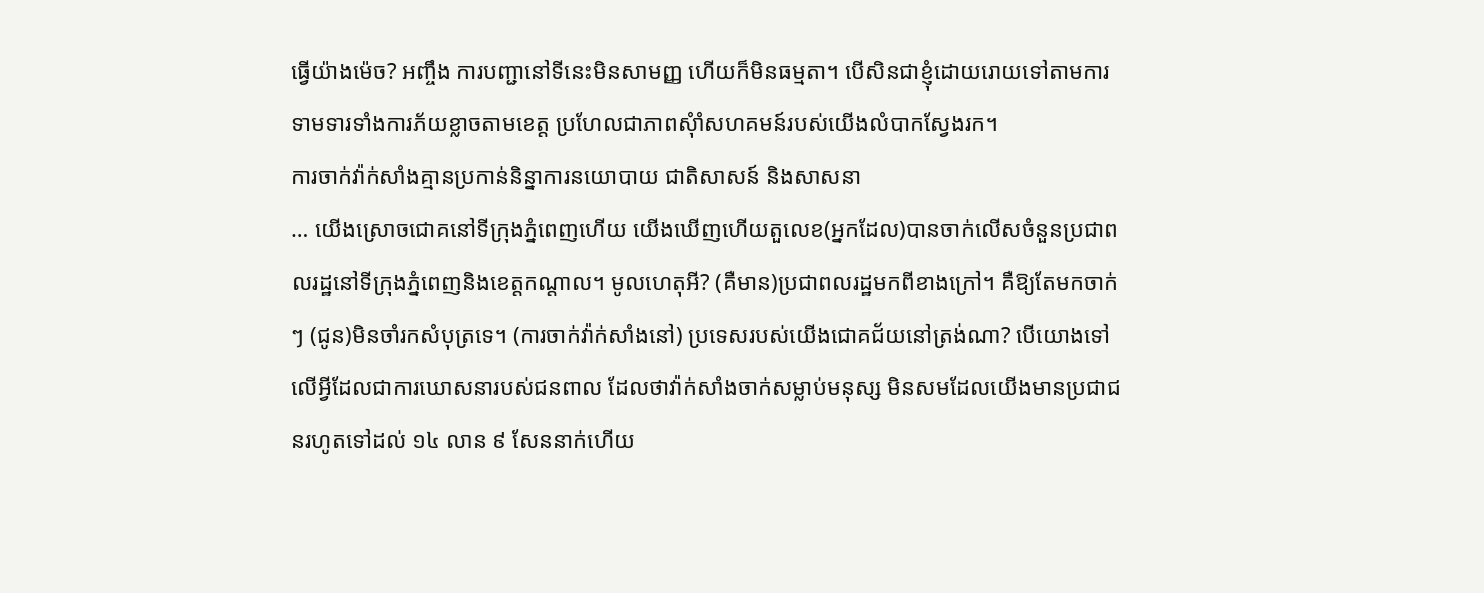ធ្វើយ៉ាងម៉េច? អញ្ចឹង ការបញ្ជានៅទីនេះមិនសាមញ្ញ ហើយក៏មិនធម្មតា។ បើសិនជាខ្ញុំដោយរោយទៅតាមការទាមទារទាំងការភ័យខ្លាចតាមខេត្ត ប្រហែលជាភាពសុំាំសហគមន៍របស់យើងលំបាកស្វែងរក។
ការចាក់វ៉ាក់សាំងគ្មានប្រកាន់និន្នាការនយោបាយ ជាតិសាសន៍ និងសាសនា
… យើងស្រោចជោគនៅទីក្រុងភ្នំពេញហើយ យើងឃើញហើយតួលេខ(អ្នកដែល)បានចាក់លើសចំនួនប្រជាពលរដ្ឋនៅទីក្រុងភ្នំពេញនិងខេត្តកណ្តាល។ មូលហេតុអី? (គឺមាន)ប្រជាពលរដ្ឋមកពីខាងក្រៅ។ គឺឱ្យតែមកចាក់ៗ (ជូន)មិនចាំរកសំបុត្រទេ។ (ការចាក់វ៉ាក់សាំងនៅ) ប្រទេសរបស់យើងជោគជ័យនៅត្រង់ណា? បើយោងទៅលើអ្វីដែលជាការឃោសនារបស់ជនពាល ដែលថាវ៉ាក់សាំងចាក់សម្លាប់មនុស្ស មិនសមដែលយើងមានប្រជាជនរហូតទៅដល់ ១៤ លាន ៩ សែននាក់ហើយ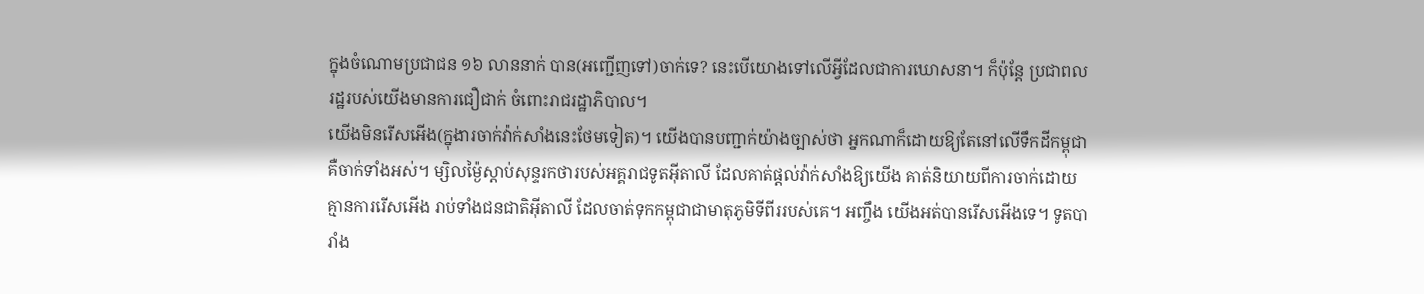ក្នុងចំណោមប្រជាជន ១៦ លាននាក់ បាន(អញ្ជើញទៅ)ចាក់ទេ? នេះបើយោងទៅលើអ្វីដែលជាការឃោសនា។ ក៏ប៉ុន្តែ ប្រជាពលរដ្ឋរបស់យើងមានការជឿជាក់ ចំពោះរាជរដ្ឋាភិបាល។
យើងមិនរើសអើង(ក្នុងារចាក់វ៉ាក់សាំងនេះថែមទៀត)។ យើងបានបញ្ជាក់យ៉ាងច្បាស់ថា អ្នកណាក៏ដោយឱ្យតែនៅលើទឹកដីកម្ពុជា គឺចាក់ទាំងអស់។ ម្សិលម្ង៉ៃស្តាប់សុន្ទរកថារបស់អគ្គរាជទូតអ៊ីតាលី ដែលគាត់ផ្តល់វ៉ាក់សាំងឱ្យយើង គាត់និយាយពីការចាក់ដោយគ្មានការរើសអើង រាប់ទាំងជនជាតិអ៊ីតាលី ដែលចាត់ទុកកម្ពុជាជាមាតុភូមិទីពីររបស់គេ។ អញ្ចឹង យើងអត់បានរើសអើងទេ។ ទូតបារាំង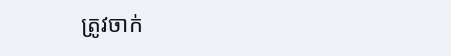ត្រូវចាក់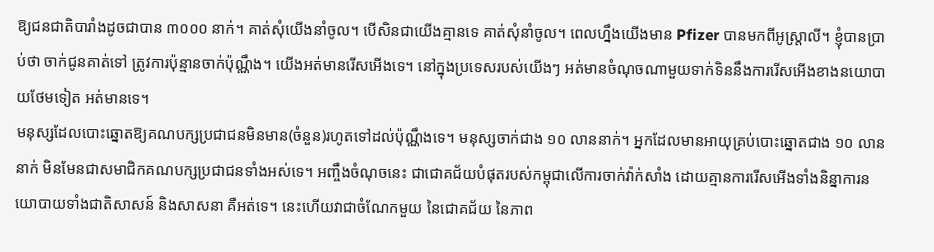ឱ្យជនជាតិបារាំងដូចជាបាន ៣០០០ នាក់។ គាត់សុំយើងនាំចូល។ បើសិនជាយើងគ្មានទេ គាត់សុំនាំចូល។ ពេលហ្នឹងយើងមាន Pfizer បានមកពីអូស្ត្រាលី។ ខ្ញុំបានប្រាប់ថា ចាក់ជូនគាត់ទៅ ត្រូវការប៉ុន្មានចាក់ប៉ុណ្ណឹង។ យើងអត់មានរើសអើងទេ។ នៅក្នុងប្រទេសរបស់យើងៗ អត់មានចំណុចណាមួយទាក់ទិននឹងការរើសអើងខាងនយោបាយថែមទៀត អត់មានទេ។
មនុស្សដែលបោះឆ្នោតឱ្យគណបក្សប្រជាជនមិនមាន(ចំនួន)រហូតទៅដល់ប៉ុណ្ណឹងទេ។ មនុស្សចាក់ជាង ១០ លាននាក់។ អ្នកដែលមានអាយុគ្រប់បោះឆ្នោតជាង ១០ លាននាក់ មិនមែនជាសមាជិកគណបក្សប្រជាជនទាំងអស់ទេ។ អញ្ចឹងចំណុចនេះ ជាជោគជ័យបំផុតរបស់កម្ពុជាលើការចាក់វ៉ាក់សាំង ដោយគ្មានការរើសអើងទាំងនិន្នាការនយោបាយទាំងជាតិសាសន៍ និងសាសនា គឺអត់ទេ។ នេះហើយវាជាចំណែកមួយ នៃជោគជ័យ នៃភាព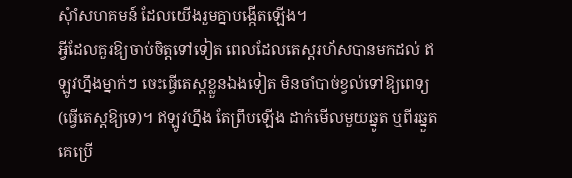សុំាំសហគមន៍ ដែលយើងរួមគ្នាបង្កើតឡើង។
អ្វីដែលគួរឱ្យចាប់ចិត្តទៅទៀត ពេលដែលតេស្តរហ័សបានមកដល់ ឥឡូវហ្នឹងម្នាក់ៗ ចេះធ្វើតេស្តខ្លួនឯងទៀត មិនចាំបាច់ខ្វល់ទៅឱ្យពេទ្យ(ធ្វើតេស្តឱ្យទេ)។ ឥឡូវហ្នឹង តែព្រឹបឡើង ដាក់មើលមួយឆ្នូត ឬពីរឆ្នួត គេប្រើ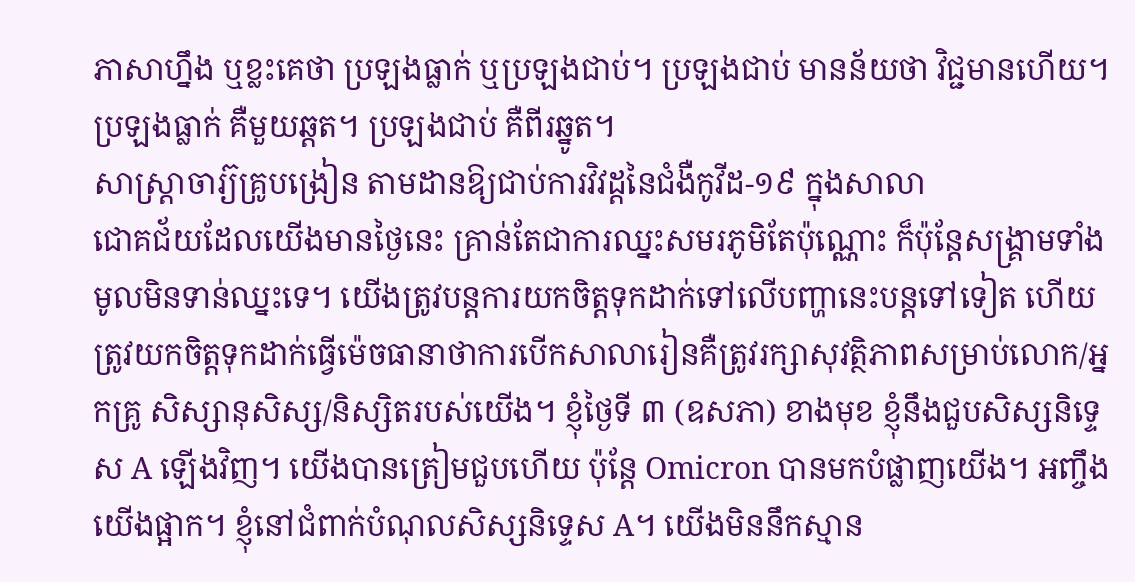ភាសាហ្នឹង ឬខ្លះគេថា ប្រឡងធ្លាក់ ឬប្រឡងជាប់។ ប្រឡងជាប់ មានន័យថា វិជ្ជមានហើយ។ ប្រឡងធ្លាក់ គឺមួយឆ្តត។ ប្រឡងជាប់ គឺពីរឆ្នូត។
សាស្រ្តាចារ្យ៊គ្រូបង្រៀន តាមដានឱ្យជាប់ការវិវដ្តនៃជំងឺកូវីដ-១៩ ក្នុងសាលា
ជោគជ័យដែលយើងមានថ្ងៃនេះ គ្រាន់តែជាការឈ្នះសមរភូមិតែប៉ុណ្ណោះ ក៏ប៉ុន្តែសង្រ្គាមទាំងមូលមិនទាន់ឈ្នះទេ។ យើងត្រូវបន្តការយកចិត្តទុកដាក់ទៅលើបញ្ហានេះបន្តទៅទៀត ហើយត្រូវយកចិត្តទុកដាក់ធ្វើម៉េចធានាថាការបើកសាលារៀនគឺត្រូវរក្សាសុវត្ថិភាពសម្រាប់លោក/អ្នកគ្រូ សិស្សានុសិស្ស/និស្សិតរបស់យើង។ ខ្ញុំថ្ងៃទី ៣ (ឧសភា) ខាងមុខ ខ្ញុំនឹងជួបសិស្សនិទ្ទេស A ឡើងវិញ។ យើងបានត្រៀមជួបហើយ ប៉ុន្តែ Omicron បានមកបំផ្លាញយើង។ អញ្ចឹង យើងផ្អាក។ ខ្ញុំនៅជំពាក់បំណុលសិស្សនិទ្ទេស A។ យើងមិននឹកស្មាន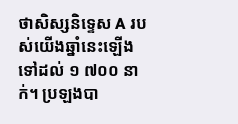ថាសិស្សនិទ្ទេស A របស់យើងឆ្នាំនេះឡើងទៅដល់ ១ ៧០០ នាក់។ ប្រឡងបា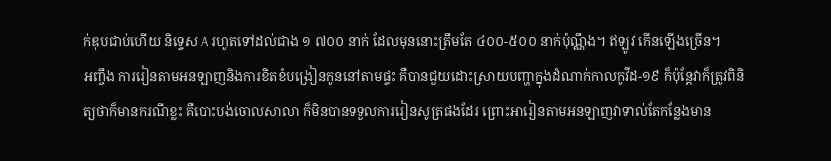ក់ឌុបជាប់ហើយ និទ្ទេស A រហូតទៅដល់ជាង ១ ៧០០ នាក់ ដែលមុននោះត្រឹមតែ ៤០០-៥០០ នាក់ប៉ុណ្ណឹង។ ឥឡូវ កើនឡើងច្រើន។
អញ្ចឹង ការរៀនតាមអនឡាញនិងការខិតខំបង្រៀនកូននៅតាមផ្ទះ គឺបានជួយដោះស្រាយបញ្ហាក្នុងដំណាក់កាលកូវីដ-១៩ ក៏ប៉ុន្តែវាក៏ត្រូវពិនិត្យថាក៏មានករណីខ្លះ គឺបោះបង់ចោលសាលា ក៏មិនបានទទួលការរៀនសូត្រផងដែរ ព្រោះអារៀនតាមអនឡាញវាទាល់តែកន្លែងមាន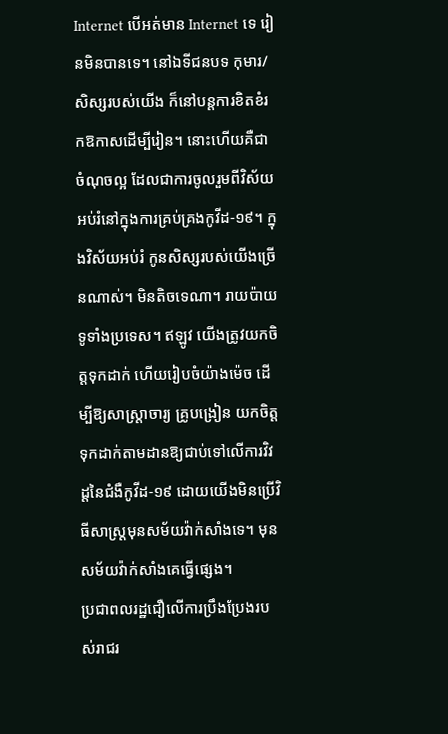Internet បើអត់មាន Internet ទេ រៀនមិនបានទេ។ នៅឯទីជនបទ កុមារ/សិស្សរបស់យើង ក៏នៅបន្តការខិតខំរកឱកាសដើម្បីរៀន។ នោះហើយគឺជាចំណុចល្អ ដែលជាការចូលរួមពីវិស័យអប់រំនៅក្នុងការគ្រប់គ្រងកូវីដ-១៩។ ក្នុងវិស័យអប់រំ កូនសិស្សរបស់យើងច្រើនណាស់។ មិនតិចទេណា។ រាយប៉ាយទូទាំងប្រទេស។ ឥឡូវ យើងត្រូវយកចិត្តទុកដាក់ ហើយរៀបចំយ៉ាងម៉េច ដើម្បីឱ្យសាស្រ្តាចារ្យ គ្រូបង្រៀន យកចិត្តទុកដាក់តាមដានឱ្យជាប់ទៅលើការវិវដ្តនៃជំងឺកូវីដ-១៩ ដោយយើងមិនប្រើវិធីសាស្រ្តមុនសម័យវ៉ាក់សាំងទេ។ មុនសម័យវ៉ាក់សាំងគេធ្វើផ្សេង។
ប្រជាពលរដ្ឋជឿលើការប្រឹងប្រែងរបស់រាជរ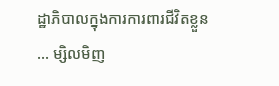ដ្ឋាភិបាលក្នុងការការពារជីវិតខ្លួន
… ម្សិលមិញ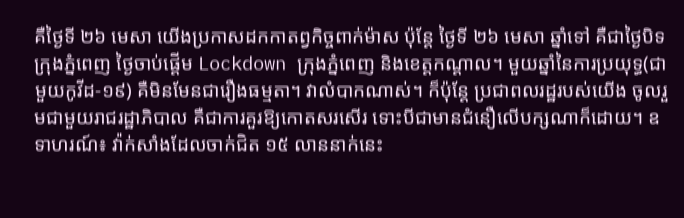គឺថ្ងៃទី ២៦ មេសា យើងប្រកាសដកកាតព្វកិច្ចពាក់ម៉ាស ប៉ុន្តែ ថ្ងៃទី ២៦ មេសា ឆ្នាំទៅ គឺជាថ្ងៃបិទក្រុងភ្នំពេញ ថ្ងៃចាប់ផ្តើម Lockdown ក្រុងភ្នំពេញ និងខេត្តកណ្តាល។ មួយឆ្នាំនៃការប្រយុទ្ធ(ជាមួយកូវីដ-១៩) គឺមិនមែនជារឿងធម្មតា។ វាលំបាកណាស់។ ក៏ប៉ុន្តែ ប្រជាពលរដ្ឋរបស់យើង ចូលរួមជាមួយរាជរដ្ឋាភិបាល គឺជាការគួរឱ្យកោតសរសើរ ទោះបីជាមានជំនឿលើបក្សណាក៏ដោយ។ ឧទាហរណ៍៖ វ៉ាក់សាំងដែលចាក់ជិត ១៥ លាននាក់នេះ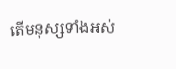តើមនុស្សទាំងអស់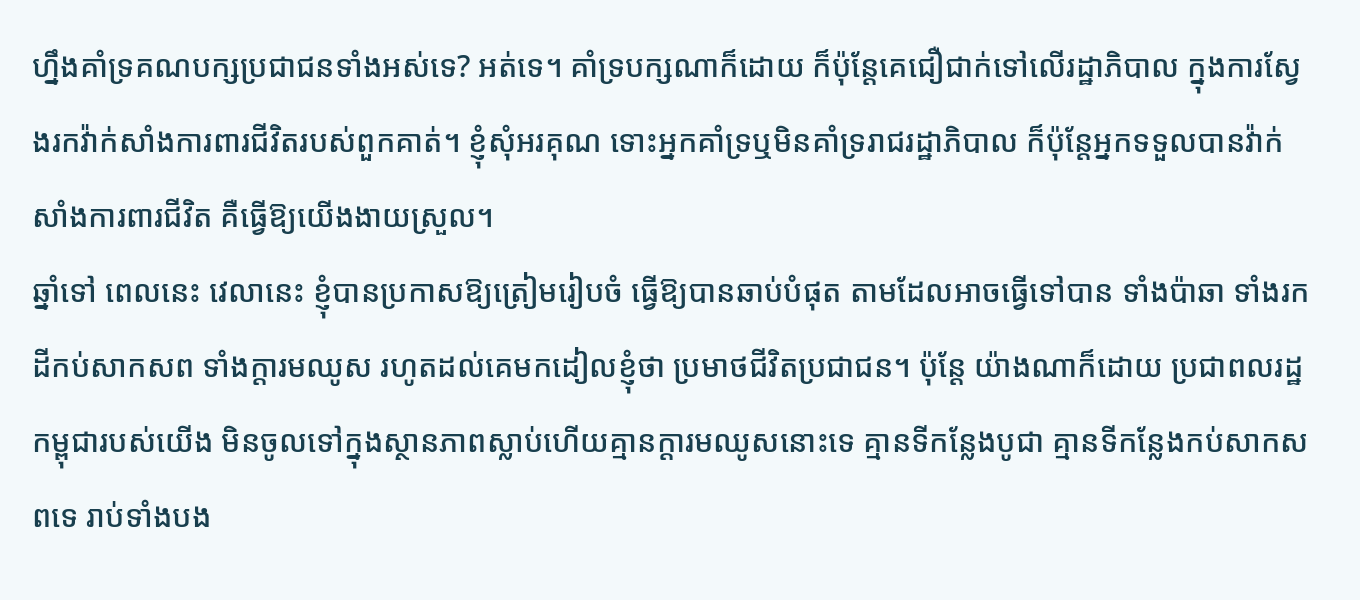ហ្នឹងគាំទ្រគណបក្សប្រជាជនទាំងអស់ទេ? អត់ទេ។ គាំទ្របក្សណាក៏ដោយ ក៏ប៉ុន្តែគេជឿជាក់ទៅលើរដ្ឋាភិបាល ក្នុងការស្វែងរកវ៉ាក់សាំងការពារជីវិតរបស់ពួកគាត់។ ខ្ញុំសុំអរគុណ ទោះអ្នកគាំទ្រឬមិនគាំទ្ររាជរដ្ឋាភិបាល ក៏ប៉ុន្តែអ្នកទទួលបានវ៉ាក់សាំងការពារជីវិត គឺធ្វើឱ្យយើងងាយស្រួល។
ឆ្នាំទៅ ពេលនេះ វេលានេះ ខ្ញុំបានប្រកាសឱ្យត្រៀមរៀបចំ ធ្វើឱ្យបានឆាប់បំផុត តាមដែលអាចធ្វើទៅបាន ទាំងប៉ាឆា ទាំងរកដីកប់សាកសព ទាំងក្តារមឈូស រហូតដល់គេមកដៀលខ្ញុំថា ប្រមាថជីវិតប្រជាជន។ ប៉ុន្តែ យ៉ាងណាក៏ដោយ ប្រជាពលរដ្ឋកម្ពុជារបស់យើង មិនចូលទៅក្នុងស្ថានភាពស្លាប់ហើយគ្មានក្តារមឈូសនោះទេ គ្មានទីកន្លែងបូជា គ្មានទីកន្លែងកប់សាកសពទេ រាប់ទាំងបង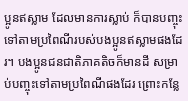ប្អូនឥស្លាម ដែលមានការស្លាប់ ក៏បានបញ្ចុះទៅតាមប្រពៃណីរបស់បងប្អូនឥស្លាមផងដែរ។ បងប្អូនជនជាតិភាគតិចក៏មានដី សម្រាប់បញ្ចុះទៅតាមប្រពៃណីផងដែរ ព្រោះកន្លែ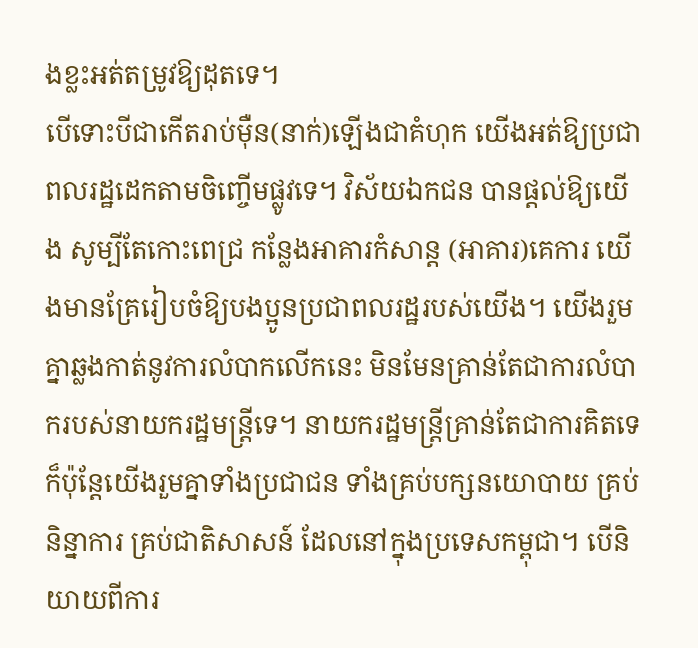ងខ្លះអត់តម្រូវឱ្យដុតទេ។
បើទោះបីជាកើតរាប់ម៉ឺន(នាក់)ឡើងជាគំហុក យើងអត់ឱ្យប្រជាពលរដ្ឋដេកតាមចិញ្ចើមផ្លូវទេ។ វិស័យឯកជន បានផ្តល់ឱ្យយើង សូម្បីតែកោះពេជ្រ កន្លែងអាគារកំសាន្ត (អាគារ)គេការ យើងមានគ្រែរៀបចំឱ្យបងប្អូនប្រជាពលរដ្ឋរបស់យើង។ យើងរួមគ្នាឆ្លងកាត់នូវការលំបាកលើកនេះ មិនមែនគ្រាន់តែជាការលំបាករបស់នាយករដ្ឋមន្រ្តីទេ។ នាយករដ្ឋមន្រ្តីគ្រាន់តែជាការគិតទេ ក៏ប៉ុន្តែយើងរួមគ្នាទាំងប្រជាជន ទាំងគ្រប់បក្សនយោបាយ គ្រប់និន្នាការ គ្រប់ជាតិសាសន៍ ដែលនៅក្នុងប្រទេសកម្ពុជា។ បើនិយាយពីការ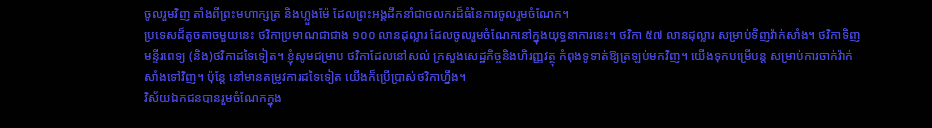ចូលរួមវិញ តាំងពីព្រះមហាក្សត្រ និងហ្លួងម៉ែ ដែលព្រះអង្គដឹកនាំជាចលករដ៏ធំនៃការចូលរួមចំណែក។
ប្រទេសដ៏តូចតាចមួយនេះ ថវិកាប្រមាណជាជាង ១០០ លានដុល្លារ ដែលចូលរួមចំណែកនៅក្នុងយុទ្ធនាការនេះ។ ថវិកា ៥៧ លានដុល្លារ សម្រាប់ទិញវ៉ាក់សាំង។ ថវិកាទិញមន្ទីរពេទ្យ (និង)ថវិកាដទៃទៀត។ ខ្ញុំសូមជម្រាប ថវិកាដែលនៅសល់ ក្រសួងសេដ្ឋកិច្ចនិងហិរញ្ញវត្ថុ កំពុងទូទាត់ឱ្យត្រឡប់មកវិញ។ យើងទុកបម្រើបន្ត សម្រាប់ការចាក់វ៉ាក់សាំងទៅវិញ។ ប៉ុន្តែ នៅមានតម្រូវការដទៃទៀត យើងក៏ប្រើប្រាស់ថវិកាហ្នឹង។
វិស័យឯកជនបានរួមចំណែកក្នុង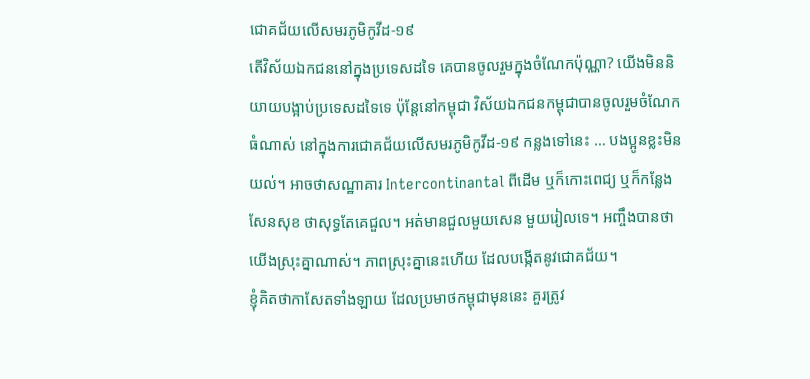ជោគជ័យលើសមរភូមិកូវីដ-១៩
តើវិស័យឯកជននៅក្នុងប្រទេសដទៃ គេបានចូលរួមក្នុងចំណែកប៉ុណ្ណា? យើងមិននិយាយបង្អាប់ប្រទេសដទៃទេ ប៉ុន្តែនៅកម្ពុជា វិស័យឯកជនកម្ពុជាបានចូលរួមចំណែកធំណាស់ នៅក្នុងការជោគជ័យលើសមរភូមិកូវីដ-១៩ កន្លងទៅនេះ … បងប្អូនខ្លះមិនយល់។ អាចថាសណ្ឋាគារ Intercontinantal ពីដើម ឬក៏កោះពេជ្យ ឬក៏កន្លែងសែនសុខ ថាសុទ្ធតែគេជួល។ អត់មានជួលមួយសេន មួយរៀលទេ។ អញ្ចឹងបានថា យើងស្រុះគ្នាណាស់។ ភាពស្រុះគ្នានេះហើយ ដែលបង្កើតនូវជោគជ័យ។
ខ្ញុំគិតថាកាសែតទាំងឡាយ ដែលប្រមាថកម្ពុជាមុននេះ គួរត្រូវ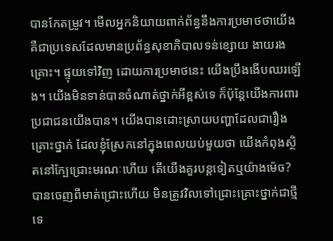បានកែតម្រូវ។ មើលអ្នកនិយាយពាក់ព័ន្ធនឹងការប្រមាថថាយើងគឺជាប្រទេសដែលមានប្រព័ន្ធសុខាភិបាលទន់ខ្សោយ ងាយរងគ្រោះ។ ផ្ទុយទៅវិញ ដោយការប្រមាថនេះ យើងប្រឹងងើបឈរឡើង។ យើងមិនទាន់បានចំណាត់ថ្នាក់អីខ្ពស់ទេ ក៏ប៉ុន្តែយើងការពារប្រជាជនយើងបាន។ យើងបានដោះស្រាយបញ្ហាដែលជារឿងគ្រោះថ្នាក់ ដែលខ្ញុំស្រែកនៅក្នុងពេលយប់មួយថា យើងកំពុងស្ថិតនៅក្បែជ្រោះមរណៈហើយ តើយើងគួរបន្តទៀតឬយ៉ាងម៉េច?
បានចេញពីមាត់ជ្រោះហើយ មិនត្រូវវិលទៅជ្រោះគ្រោះថ្នាក់ជាថ្មីទេ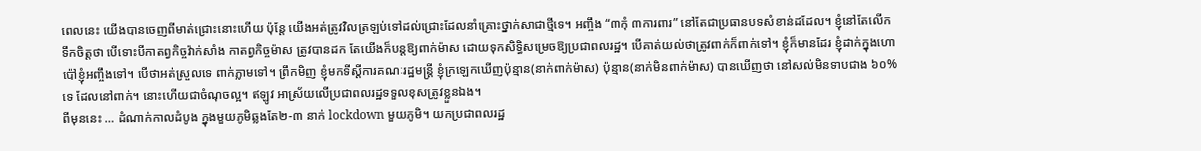ពេលនេះ យើងបានចេញពីមាត់ជ្រោះនោះហើយ ប៉ុន្តែ យើងអត់ត្រូវវិលត្រឡប់ទៅដល់ជ្រោះដែលនាំគ្រោះថ្នាក់សាជាថ្មីទេ។ អញ្ចឹង “៣កុំ ៣ការពារ” នៅតែជាប្រធានបទសំខាន់ដដែល។ ខ្ញុំនៅតែលើកទឹកចិត្តថា បើទោះបីកាតព្វកិច្ចវ៉ាក់សាំង កាតព្វកិច្ចម៉ាស ត្រូវបានដក តែយើងក៏បន្តឱ្យពាក់ម៉ាស ដោយទុកសិទ្ធិសម្រេចឱ្យប្រជាពលរដ្ឋ។ បើគាត់យល់ថាត្រូវពាក់ក៏ពាក់ទៅ។ ខ្ញុំក៏មានដែរ ខ្ញុំដាក់ក្នុងហោប៉ៅខ្ញុំអញ្ចឹងទៅ។ បើថាអត់ស្រួលទេ ពាក់ភ្លាមទៅ។ ព្រឹកមិញ ខ្ញុំមកទីស្ដីការគណៈរដ្ឋមន្ត្រី ខ្ញុំក្រឡេកឃើញប៉ុន្មាន(នាក់ពាក់ម៉ាស) ប៉ុន្មាន(នាក់មិនពាក់ម៉ាស) បានឃើញថា នៅសល់មិនទាបជាង ៦០% ទេ ដែលនៅពាក់។ នោះហើយជាចំណុចល្អ។ ឥឡូវ អាស្រ័យលើប្រជាពលរដ្ឋទទួលខុសត្រូវខ្លួនឯង។
ពីមុននេះ … ដំណាក់កាលដំបូង ក្នុងមួយភូមិឆ្លងតែ២-៣ នាក់ lockdown មួយភូមិ។ យកប្រជាពលរដ្ឋ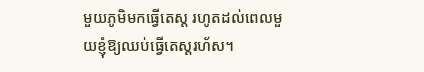មួយភូមិមកធ្វើតេស្ដ រហូតដល់ពេលមួយខ្ញុំឱ្យឈប់ធ្វើតេស្ដរហ័ស។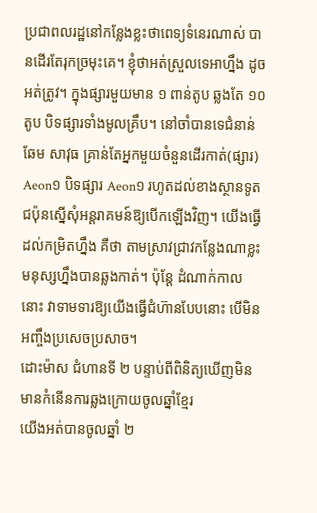ប្រជាពលរដ្ឋនៅកន្លែងខ្លះថាពេទ្យទំនេរណាស់ បានដើរតែរុកច្រមុះគេ។ ខ្ញុំថាអត់ស្រួលទេអាហ្នឹង ដូចអត់ត្រូវ។ ក្នុងផ្សារមួយមាន ១ ពាន់តូប ឆ្លងតែ ១០ តូប បិទផ្សារទាំងមូលគ្រឹប។ នៅចាំបានទេជំនាន់ ឆែម សាវុធ គ្រាន់តែអ្នកមួយចំនួនដើរកាត់(ផ្សារ) Aeon១ បិទផ្សារ Aeon១ រហូតដល់ខាងស្ថានទូតជប៉ុនស្នើសុំអន្តរាគមន៍ឱ្យបើកឡើងវិញ។ យើងធ្វើដល់កម្រិតហ្នឹង គឺថា តាមស្រាវជ្រាវកន្លែងណាខ្លះមនុស្សហ្នឹងបានឆ្លងកាត់។ ប៉ុន្តែ ដំណាក់កាលនោះ វាទាមទារឱ្យយើងធ្វើជំហ៊ានបែបនោះ បើមិនអញ្ចឹងប្រសេចប្រសាច។
ដោះម៉ាស ជំហានទី ២ បន្ទាប់ពីពិនិត្យឃើញមិនមានកំនើនការឆ្លងក្រោយចូលឆ្នាំខ្មែរ
យើងអត់បានចូលឆ្នាំ ២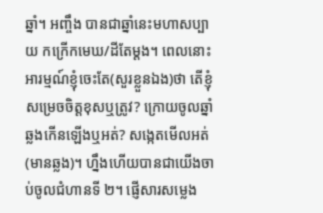ឆ្នាំ។ អញ្ចឹង បានជាឆ្នាំនេះមហាសប្បាយ កក្រើកមេឃ/ដីតែម្ដង។ ពេលនោះ អារម្មណ៍ខ្ញុំចេះតែ(សួរខ្លួនឯង)ថា តើខ្ញុំសម្រេចចិត្តខុសឬត្រូវ? ក្រោយចូលឆ្នាំឆ្លងកើនឡើងឬអត់? សង្កេតមើលអត់(មានឆ្លង)។ ហ្នឹងហើយបានជាយើងចាប់ចូលជំហានទី ២។ ផ្ញើសារសម្លេង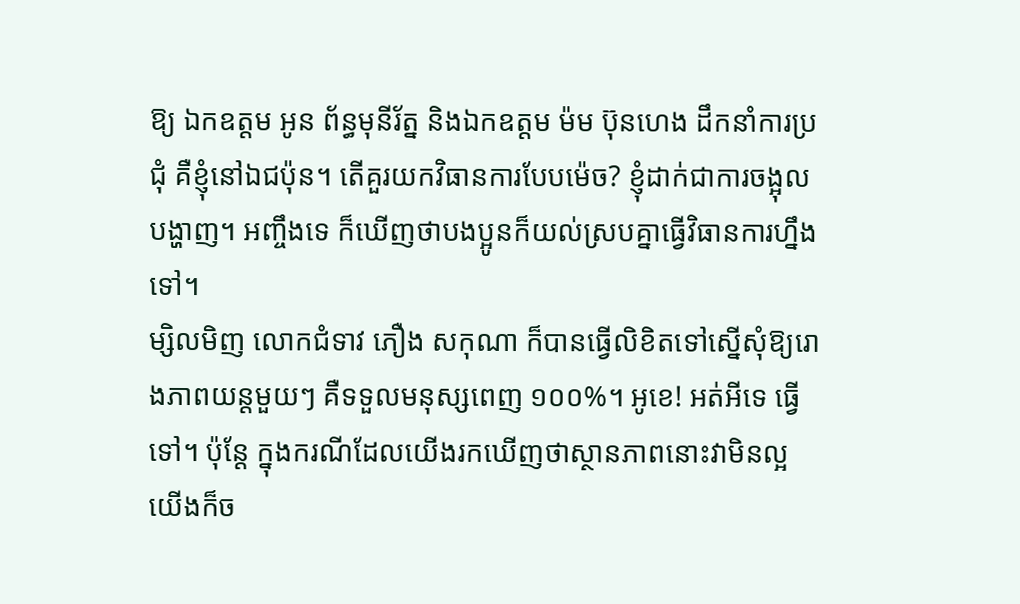ឱ្យ ឯកឧត្តម អូន ព័ន្ធមុនីរ័ត្ន និងឯកឧត្តម ម៉ម ប៊ុនហេង ដឹកនាំការប្រជុំ គឺខ្ញុំនៅឯជប៉ុន។ តើគួរយកវិធានការបែបម៉េច? ខ្ញុំដាក់ជាការចង្អុលបង្ហាញ។ អញ្ចឹងទេ ក៏ឃើញថាបងប្អូនក៏យល់ស្របគ្នាធ្វើវិធានការហ្នឹងទៅ។
ម្សិលមិញ លោកជំទាវ ភឿង សកុណា ក៏បានធ្វើលិខិតទៅស្នើសុំឱ្យរោងភាពយន្តមួយៗ គឺទទួលមនុស្សពេញ ១០០%។ អូខេ! អត់អីទេ ធ្វើទៅ។ ប៉ុន្តែ ក្នុងករណីដែលយើងរកឃើញថាស្ថានភាពនោះវាមិនល្អ យើងក៏ច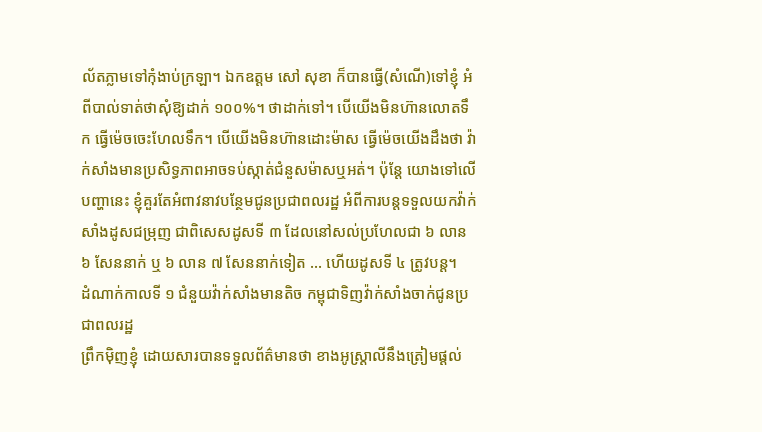ល័តភ្លាមទៅកុំងាប់ក្រឡា។ ឯកឧត្តម សៅ សុខា ក៏បានធ្វើ(សំណើ)ទៅខ្ញុំ អំពីបាល់ទាត់ថាសុំឱ្យដាក់ ១០០%។ ថាដាក់ទៅ។ បើយើងមិនហ៊ានលោតទឹក ធ្វើម៉េចចេះហែលទឹក។ បើយើងមិនហ៊ានដោះម៉ាស ធ្វើម៉េចយើងដឹងថា វ៉ាក់សាំងមានប្រសិទ្ធភាពអាចទប់ស្កាត់ជំនួសម៉ាសឬអត់។ ប៉ុន្តែ យោងទៅលើបញ្ហានេះ ខ្ញុំគួរតែអំពាវនាវបន្ថែមជូនប្រជាពលរដ្ឋ អំពីការបន្តទទួលយកវ៉ាក់សាំងដូសជម្រុញ ជាពិសេសដូសទី ៣ ដែលនៅសល់ប្រហែលជា ៦ លាន ៦ សែននាក់ ឬ ៦ លាន ៧ សែននាក់ទៀត … ហើយដូសទី ៤ ត្រូវបន្ត។
ដំណាក់កាលទី ១ ជំនួយវ៉ាក់សាំងមានតិច កម្ពុជាទិញវ៉ាក់សាំងចាក់ជូនប្រជាពលរដ្ឋ
ព្រឹកម៉ិញខ្ញុំ ដោយសារបានទទួលព័ត៌មានថា ខាងអូស្ត្រាលីនឹងត្រៀមផ្ដល់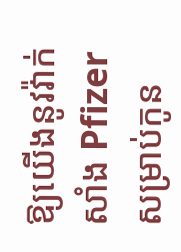ឱ្យយើងនូវវ៉ាក់សាំង Pfizer សម្រាប់កូន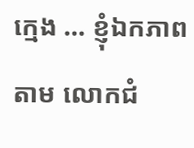ក្មេង … ខ្ញុំឯកភាពតាម លោកជំ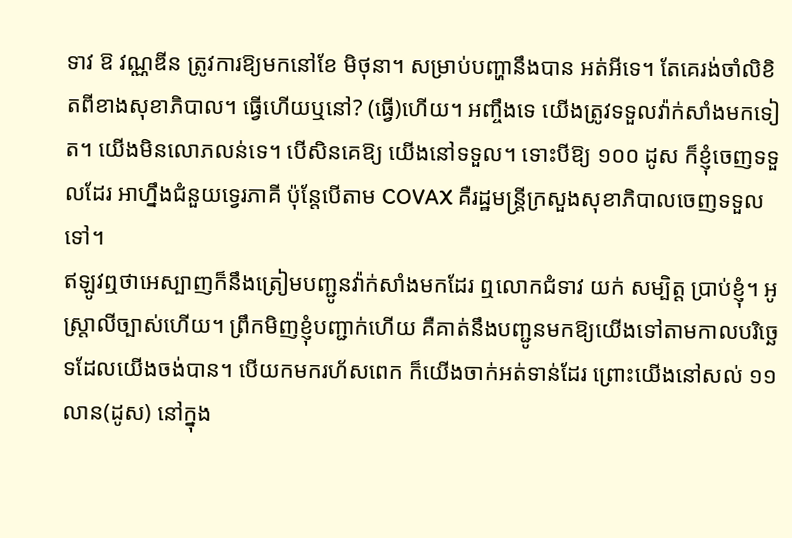ទាវ ឱ វណ្ណឌីន ត្រូវការឱ្យមកនៅខែ មិថុនា។ សម្រាប់បញ្ហានឹងបាន អត់អីទេ។ តែគេរង់ចាំលិខិតពីខាងសុខាភិបាល។ ធ្វើហើយឬនៅ? (ធ្វើ)ហើយ។ អញ្ចឹងទេ យើងត្រូវទទួលវ៉ាក់សាំងមកទៀត។ យើងមិនលោភលន់ទេ។ បើសិនគេឱ្យ យើងនៅទទួល។ ទោះបីឱ្យ ១០០ ដូស ក៏ខ្ញុំចេញទទួលដែរ អាហ្នឹងជំនួយទ្វេរភាគី ប៉ុន្តែបើតាម COVAX គឺរដ្ឋមន្ត្រីក្រសួងសុខាភិបាលចេញទទួលទៅ។
ឥឡូវឮថាអេស្បាញក៏នឹងត្រៀមបញ្ជូនវ៉ាក់សាំងមកដែរ ឮលោកជំទាវ យក់ សម្បិត្ត ប្រាប់ខ្ញុំ។ អូស្ត្រាលីច្បាស់ហើយ។ ព្រឹកមិញខ្ញុំបញ្ជាក់ហើយ គឺគាត់នឹងបញ្ជូនមកឱ្យយើងទៅតាមកាលបរិច្ឆេទដែលយើងចង់បាន។ បើយកមករហ័សពេក ក៏យើងចាក់អត់ទាន់ដែរ ព្រោះយើងនៅសល់ ១១ លាន(ដូស) នៅក្នុង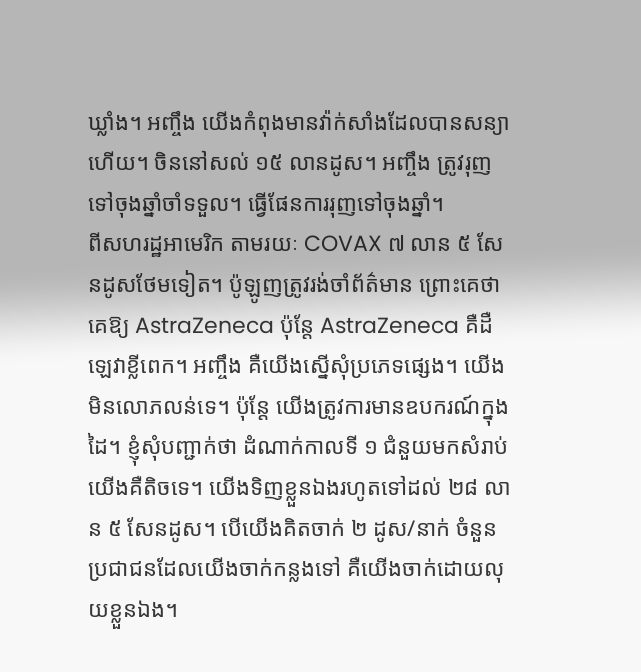ឃ្លាំង។ អញ្ចឹង យើងកំពុងមានវ៉ាក់សាំងដែលបានសន្យាហើយ។ ចិននៅសល់ ១៥ លានដូស។ អញ្ចឹង ត្រូវរុញទៅចុងឆ្នាំចាំទទួល។ ធ្វើផែនការរុញទៅចុងឆ្នាំ។
ពីសហរដ្ឋអាមេរិក តាមរយៈ COVAX ៧ លាន ៥ សែនដូសថែមទៀត។ ប៉ូឡូញត្រូវរង់ចាំព័ត៌មាន ព្រោះគេថា គេឱ្យ AstraZeneca ប៉ុន្តែ AstraZeneca គឺដឺឡេវាខ្លីពេក។ អញ្ចឹង គឺយើងស្នើសុំប្រភេទផ្សេង។ យើងមិនលោភលន់ទេ។ ប៉ុន្តែ យើងត្រូវការមានឧបករណ៍ក្នុងដៃ។ ខ្ញុំសុំបញ្ជាក់ថា ដំណាក់កាលទី ១ ជំនួយមកសំរាប់យើងគឺតិចទេ។ យើងទិញខ្លួនឯងរហូតទៅដល់ ២៨ លាន ៥ សែនដូស។ បើយើងគិតចាក់ ២ ដូស/នាក់ ចំនួនប្រជាជនដែលយើងចាក់កន្លងទៅ គឺយើងចាក់ដោយលុយខ្លួនឯង។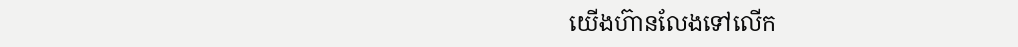យើងហ៊ានលែងទៅលើក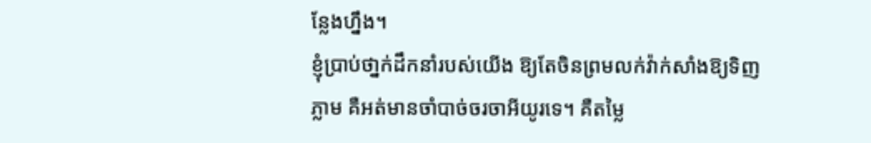ន្លែងហ្នឹង។
ខ្ញុំប្រាប់ថា្នក់ដឹកនាំរបស់យើង ឱ្យតែចិនព្រមលក់វ៉ាក់សាំងឱ្យទិញភ្លាម គឺអត់មានចាំបាច់ចរចាអីយូរទេ។ គឺតម្លៃ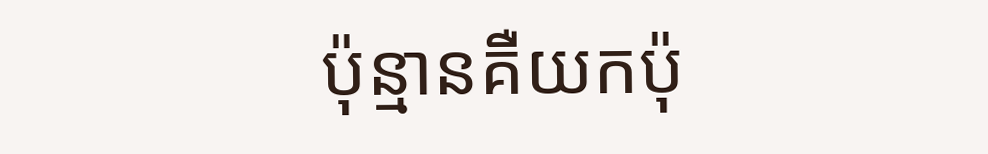ប៉ុន្មានគឺយកប៉ុ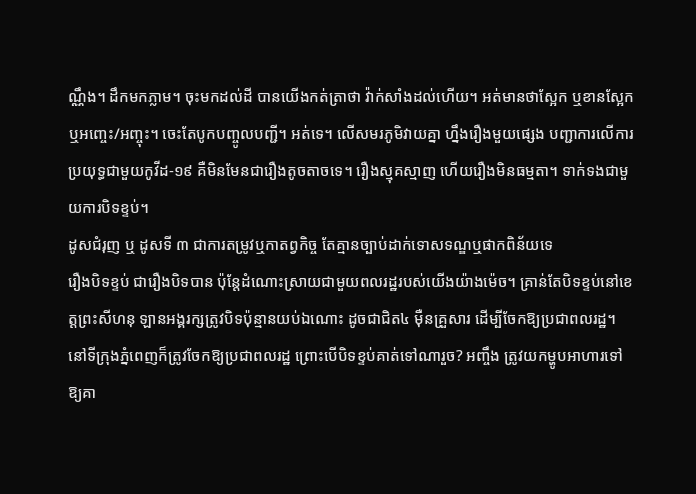ណ្ណឹង។ ដឹកមកភ្លាម។ ចុះមកដល់ដី បានយើងកត់ត្រាថា វ៉ាក់សាំងដល់ហើយ។ អត់មានថាស្អែក ឬខានស្អែក ឬអញ្ចេះ/អញ្ចុះ។ ចេះតែបូកបញ្ចូលបញ្ជី។ អត់ទេ។ លើសមរភូមិវាយគ្នា ហ្នឹងរឿងមួយផ្សេង បញ្ជាការលើការប្រយុទ្ធជាមួយកូវីដ-១៩ គឺមិនមែនជារឿងតូចតាចទេ។ រឿងស្មុគស្មាញ ហើយរឿងមិនធម្មតា។ ទាក់ទងជាមួយការបិទខ្ទប់។
ដូសជំរុញ ឬ ដូសទី ៣ ជាការតម្រូវឬកាតព្វកិច្ច តែគ្មានច្បាប់ដាក់ទោសទណ្ឌឬផាកពិន័យទេ
រឿងបិទខ្ទប់ ជារឿងបិទបាន ប៉ុន្តែដំណោះស្រាយជាមួយពលរដ្ឋរបស់យើងយ៉ាងម៉េច។ គ្រាន់តែបិទខ្ទប់នៅខេត្តព្រះសីហនុ ឡានអង្គរក្សត្រូវបិទប៉ុន្មានយប់ឯណោះ ដូចជាជិត៤ ម៉ឺនគ្រួសារ ដើម្បីចែកឱ្យប្រជាពលរដ្ឋ។ នៅទីក្រុងភ្នំពេញក៏ត្រូវចែកឱ្យប្រជាពលរដ្ឋ ព្រោះបើបិទខ្ទប់គាត់ទៅណារួច? អញ្ចឹង ត្រូវយកម្ហូបអាហារទៅឱ្យគា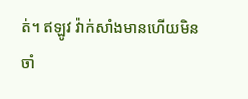ត់។ ឥឡូវ វ៉ាក់សាំងមានហើយមិនចាំ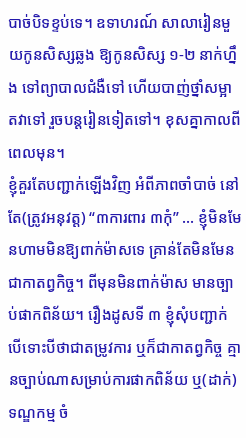បាច់បិទខ្ទប់ទេ។ ឧទាហរណ៍ សាលារៀនមួយកូនសិស្សឆ្លង ឱ្យកូនសិស្ស ១-២ នាក់ហ្នឹង ទៅព្យាបាលជំងឺទៅ ហើយបាញ់ថ្នាំសម្អាតវាទៅ រួចបន្តរៀនទៀតទៅ។ ខុសគ្នាកាលពីពេលមុន។
ខ្ញុំគួរតែបញ្ជាក់ឡើងវិញ អំពីភាពចាំបាច់ នៅតែ(ត្រូវអនុវត្ត) “៣ការពារ ៣កុំ” … ខ្ញុំមិនមែនហាមមិនឱ្យពាក់ម៉ាសទេ គ្រាន់តែមិនមែនជាកាតព្វកិច្ច។ ពីមុនមិនពាក់ម៉ាស មានច្បាប់ផាកពិន័យ។ រឿងដូសទី ៣ ខ្ញុំសុំបញ្ជាក់ បើទោះបីថាជាតម្រូវការ ឬក៏ជាកាតព្វកិច្ច គ្មានច្បាប់ណាសម្រាប់ការផាកពិន័យ ឬ(ដាក់)ទណ្ឌកម្ម ចំ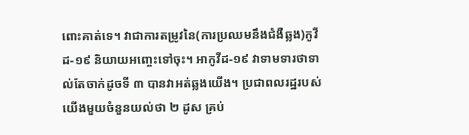ពោះគាត់ទេ។ វាជាការតម្រូវនៃ(ការប្រឈមនឹងជំងឺឆ្លង)កូវីដ-១៩ និយាយអញ្ចេះទៅចុះ។ អាកូវីដ-១៩ វាទាមទារថាទាល់តែចាក់ដូចទី ៣ បានវាអត់ឆ្លងយើង។ ប្រជាពលរដ្ឋរបស់យើងមួយចំនួនយល់ថា ២ ដូស គ្រប់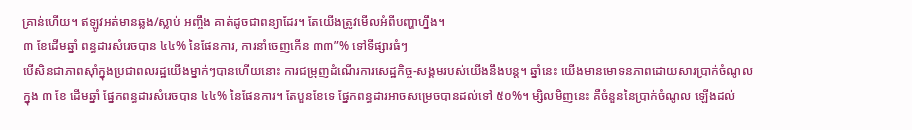គ្រាន់ហើយ។ ឥឡូវអត់មានឆ្លង/ស្លាប់ អញ្ចឹង គាត់ដូចជាពន្យាដែរ។ តែយើងត្រូវមើលអំពីបញ្ហាហ្នឹង។
៣ ខែដើមឆ្នាំ ពន្ធដារសំរេចបាន ៤៤% នៃផែនការ, ការនាំចេញកើន ៣៣”% ទៅទីផ្សារធំៗ
បើសិនជាភាពស៊ាំក្នុងប្រជាពលរដ្ឋយើងម្នាក់ៗបានហើយនោះ ការជម្រុញដំណើរការសេដ្ឋកិច្ច-សង្គមរបស់យើងនឹងបន្ត។ ឆ្នាំនេះ យើងមានមោទនភាពដោយសារប្រាក់ចំណូលក្នុង ៣ ខែ ដើមឆ្នាំ ផ្នែកពន្ធដារសំរេចបាន ៤៤% នៃផែនការ។ តែបួនខែទេ ផ្នែកពន្ធដារអាចសម្រេចបានដល់ទៅ ៥០%។ ម្សិលមិញនេះ គឺចំនួននៃប្រាក់ចំណូល ឡើងដល់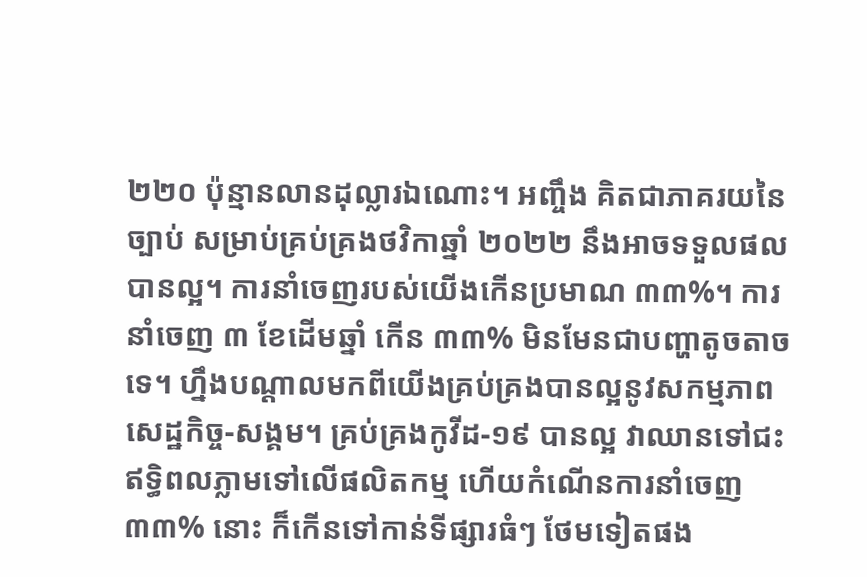២២០ ប៉ុន្មានលានដុល្លារឯណោះ។ អញ្ចឹង គិតជាភាគរយនៃច្បាប់ សម្រាប់គ្រប់គ្រងថវិកាឆ្នាំ ២០២២ នឹងអាចទទួលផលបានល្អ។ ការនាំចេញរបស់យើងកើនប្រមាណ ៣៣%។ ការនាំចេញ ៣ ខែដើមឆ្នាំ កើន ៣៣% មិនមែនជាបញ្ហាតូចតាចទេ។ ហ្នឹងបណ្តាលមកពីយើងគ្រប់គ្រងបានល្អនូវសកម្មភាពសេដ្ឋកិច្ច-សង្គម។ គ្រប់គ្រងកូវីដ-១៩ បានល្អ វាឈានទៅជះឥទ្ធិពលភ្លាមទៅលើផលិតកម្ម ហើយកំណើនការនាំចេញ ៣៣% នោះ ក៏កើនទៅកាន់ទីផ្សារធំៗ ថែមទៀតផង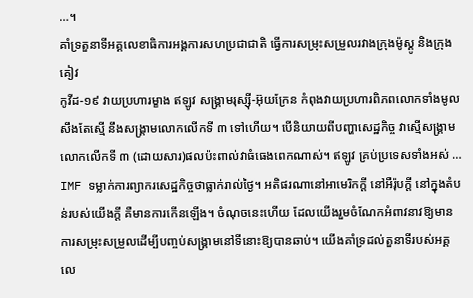…។
គាំទ្រតួនាទីអគ្គលេខាធិការអង្គការសហប្រជាជាតិ ធ្វើការសម្រុះសម្រួលរវាងក្រុងម៉ូស្គូ និងក្រុងគៀវ
កូវីដ-១៩ វាយប្រហារម្ខាង ឥឡូវ សង្គ្រាមរុស្ស៊ី-អ៊ុយក្រែន កំពុងវាយប្រហារពិភពលោកទាំងមូល សឹងតែស្មើ នឹងសង្គ្រាមលោកលើកទី ៣ ទៅហើយ។ បើនិយាយពីបញ្ហាសេដ្ឋកិច្ច វាស្មើសង្គ្រាមលោកលើកទី ៣ (ដោយសារ)ផលប៉ះពាល់វាធំធេងពេកណាស់។ ឥឡូវ គ្រប់ប្រទេសទាំងអស់ … IMF ទម្លាក់ការព្យាករសេដ្ឋកិច្ចថាធ្លាក់រាល់ថ្ងៃ។ អតិផរណានៅអាមេរិកក្តី នៅអឺរ៉ុបក្តី នៅក្នុងតំបន់របស់យើងក្តី គឺមានការកើនឡើង។ ចំណុចនេះហើយ ដែលយើងរួមចំណែកអំពាវនាវឱ្យមានការសម្រុះសម្រួលដើម្បីបញ្ចប់សង្គ្រាមនៅទីនោះឱ្យបានឆាប់។ យើងគាំទ្រដល់តួនាទីរបស់អគ្គលេ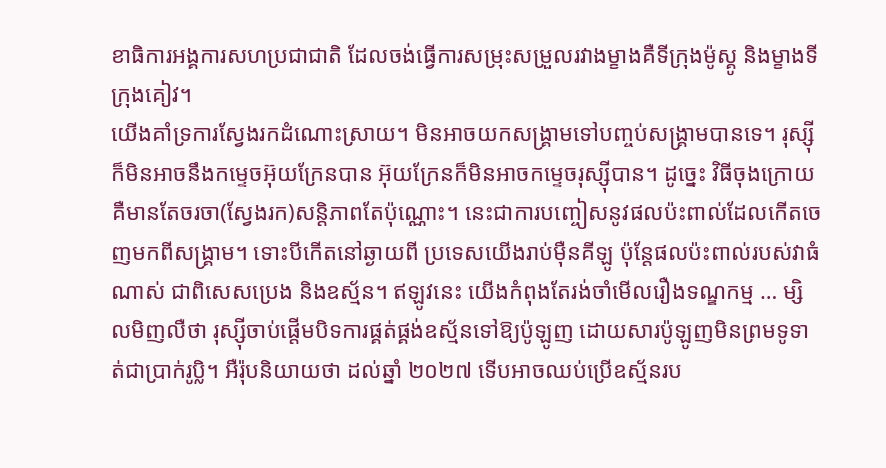ខាធិការអង្គការសហប្រជាជាតិ ដែលចង់ធ្វើការសម្រុះសម្រួលរវាងម្ខាងគឺទីក្រុងម៉ូស្គូ និងម្ខាងទីក្រុងគៀវ។
យើងគាំទ្រការស្វែងរកដំណោះស្រាយ។ មិនអាចយកសង្គ្រាមទៅបញ្ចប់សង្គ្រាមបានទេ។ រុស្ស៊ីក៏មិនអាចនឹងកម្ទេចអ៊ុយក្រែនបាន អ៊ុយក្រែនក៏មិនអាចកម្ទេចរុស្ស៊ីបាន។ ដូច្នេះ វិធីចុងក្រោយគឺមានតែចរចា(ស្វែងរក)សន្តិភាពតែប៉ុណ្ណោះ។ នេះជាការបញ្ចៀសនូវផលប៉ះពាល់ដែលកើតចេញមកពីសង្គ្រាម។ ទោះបីកើតនៅឆ្ងាយពី ប្រទេសយើងរាប់ម៉ឺនគីឡូ ប៉ុន្តែផលប៉ះពាល់របស់វាធំណាស់ ជាពិសេសប្រេង និងឧស្ម័ន។ ឥឡូវនេះ យើងកំពុងតែរង់ចាំមើលរឿងទណ្ឌកម្ម … ម្សិលមិញលឺថា រុស្ស៊ីចាប់ផ្តើមបិទការផ្គត់ផ្គង់ឧស្ម័នទៅឱ្យប៉ូឡូញ ដោយសារប៉ូឡូញមិនព្រមទូទាត់ជាប្រាក់រូប្លិ។ អឺរ៉ុបនិយាយថា ដល់ឆ្នាំ ២០២៧ ទើបអាចឈប់ប្រើឧស្ម័នរប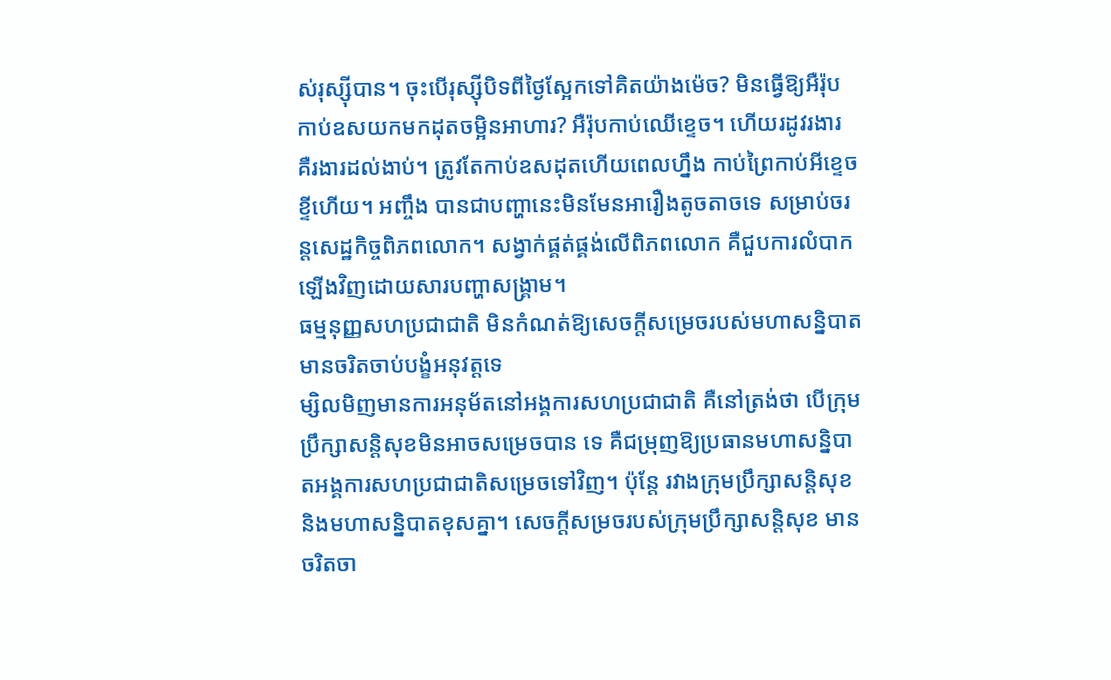ស់រុស្ស៊ីបាន។ ចុះបើរុស្ស៊ីបិទពីថ្ងៃស្អែកទៅគិតយ៉ាងម៉េច? មិនធ្វើឱ្យអឺរ៉ុបកាប់ឧសយកមកដុតចម្អិនអាហារ? អឺរ៉ុបកាប់ឈើខ្ទេច។ ហើយរដូវរងារ គឺរងារដល់ងាប់។ ត្រូវតែកាប់ឧសដុតហើយពេលហ្នឹង កាប់ព្រៃកាប់អីខ្ទេចខ្ទីហើយ។ អញ្ចឹង បានជាបញ្ហានេះមិនមែនអារឿងតូចតាចទេ សម្រាប់ចរន្តសេដ្ឋកិច្ចពិភពលោក។ សង្វាក់ផ្គត់ផ្គង់លើពិភពលោក គឺជួបការលំបាកឡើងវិញដោយសារបញ្ហាសង្គ្រាម។
ធម្មនុញ្ញសហប្រជាជាតិ មិនកំណត់ឱ្យសេចក្តីសម្រេចរបស់មហាសន្និបាតមានចរិតចាប់បង្ខំអនុវត្តទេ
ម្សិលមិញមានការអនុម័តនៅអង្គការសហប្រជាជាតិ គឺនៅត្រង់ថា បើក្រុមប្រឹក្សាសន្តិសុខមិនអាចសម្រេចបាន ទេ គឺជម្រុញឱ្យប្រធានមហាសន្និបាតអង្គការសហប្រជាជាតិសម្រេចទៅវិញ។ ប៉ុន្តែ រវាងក្រុមប្រឹក្សាសន្តិសុខ និងមហាសន្និបាតខុសគ្នា។ សេចក្តីសម្រចរបស់ក្រុមប្រឹក្សាសន្តិសុខ មានចរិតចា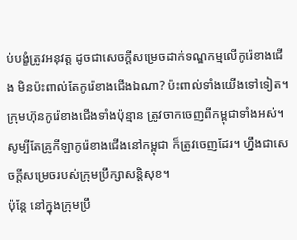ប់បង្ខំត្រូវអនុវត្ត ដូចជាសេចក្តីសម្រេចដាក់ទណ្ឌកម្មលើកូរ៉េខាងជើង មិនប៉ះពាល់តែកូរ៉េខាងជើងឯណា? ប៉ះពាល់ទាំងយើងទៅទៀត។ ក្រុមហ៊ុនកូរ៉េខាងជើងទាំងប៉ុន្មាន ត្រូវចាកចេញពីកម្ពុជាទាំងអស់។ សូម្បីតែគ្រូកីឡាកូរ៉េខាងជើងនៅកម្ពុជា ក៏ត្រូវចេញដែរ។ ហ្នឹងជាសេចក្តីសម្រេចរបស់ក្រុមប្រឹក្សាសន្តិសុខ។
ប៉ុន្តែ នៅក្នុងក្រុមប្រឹ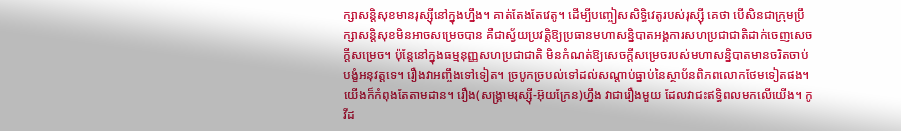ក្សាសន្តិសុខមានរុស្ស៊ីនៅក្នុងហ្នឹង។ គាត់តែងតែវេតូ។ ដើម្បីបញ្ចៀសសិទ្ធិវេតូរបស់រុស្ស៊ី គេថា បើសិនជាក្រុមប្រឹក្សាសន្តិសុខមិនអាចសម្រេចបាន គឺជាស្វ័យប្រវត្តិឱ្យប្រធានមហាសន្និបាតអង្គការសហប្រជាជាតិដាក់ចេញសេចក្តីសម្រេច។ ប៉ុន្តែនៅក្នុងធម្មនុញ្ញសហប្រជាជាតិ មិនកំណត់ឱ្យសេចក្តីសម្រេចរបស់មហាសន្និបាតមានចរិតចាប់បង្ខំអនុវត្តទេ។ រឿងវាអញ្ចឹងទៅទៀត។ ច្របូកច្របល់ទៅដល់សណ្តាប់ធ្នាប់នៃស្ថាប័នពិភពលោកថែមទៀតផង។ យើងក៏កំពុងតែតាមដាន។ រឿង(សង្គ្រាមរុស្ស៊ី-អ៊ុយក្រែន)ហ្នឹង វាជារឿងមួយ ដែលវាជះឥទ្ធិពលមកលើយើង។ កូវីដ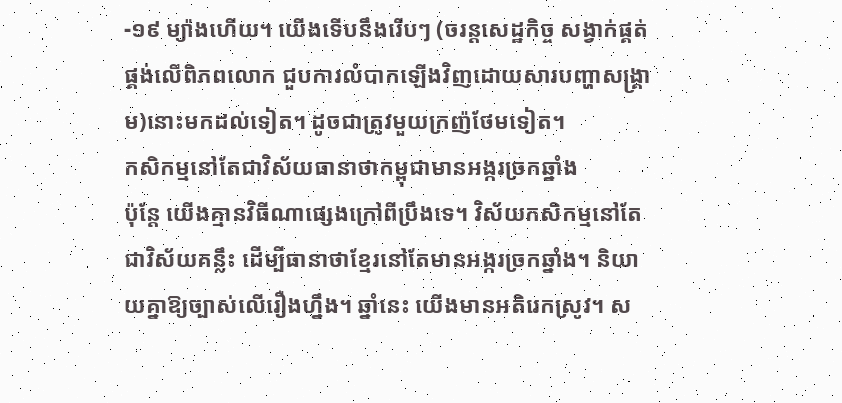-១៩ ម្យ៉ាងហើយ។ យើងទើបនឹងរើបៗ (ចរន្តសេដ្ឋកិច្ច សង្វាក់ផ្គត់ផ្គង់លើពិភពលោក ជួបការលំបាកឡើងវិញដោយសារបញ្ហាសង្គ្រាម)នោះមកដល់ទៀត។ ដូចជាត្រូវមួយក្រញ៉ថែមទៀត។
កសិកម្មនៅតែជាវិស័យធានាថាកម្ពុជាមានអង្ករច្រកឆ្នាំង
ប៉ុន្តែ យើងគ្មានវិធីណាផ្សេងក្រៅពីប្រឹងទេ។ វិស័យកសិកម្មនៅតែជាវិស័យគន្លឹះ ដើម្បីធានាថាខ្មែរនៅតែមានអង្ករច្រកឆ្នាំង។ និយាយគ្នាឱ្យច្បាស់លើរឿងហ្នឹង។ ឆ្នាំនេះ យើងមានអតិរេកស្រូវ។ ស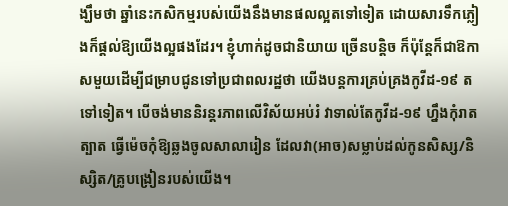ង្ឃឹមថា ឆ្នាំនេះកសិកម្មរបស់យើងនឹងមានផលល្អតទៅទៀត ដោយសារទឹកភ្លៀងក៏ផ្តល់ឱ្យយើងល្អផងដែរ។ ខ្ញុំហាក់ដូចជានិយាយ ច្រើនបន្តិច ក៏ប៉ុន្តែក៏ជាឱកាសមួយដើម្បីជម្រាបជូនទៅប្រជាពលរដ្ឋថា យើងបន្តការគ្រប់គ្រងកូវីដ-១៩ តទៅទៀត។ បើចង់មាននិរន្តរភាពលើវិស័យអប់រំ វាទាល់តែកូវីដ-១៩ ហ្នឹងកុំរាតត្បាត ធ្វើម៉េចកុំឱ្យឆ្លងចូលសាលារៀន ដែលវា(អាច)សម្លាប់ដល់កូនសិស្ស/និស្សិត/គ្រូបង្រៀនរបស់យើង។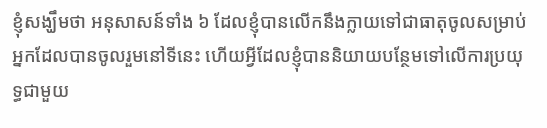ខ្ញុំសង្ឃឹមថា អនុសាសន៍ទាំង ៦ ដែលខ្ញុំបានលើកនឹងក្លាយទៅជាធាតុចូលសម្រាប់អ្នកដែលបានចូលរួមនៅទីនេះ ហើយអ្វីដែលខ្ញុំបាននិយាយបន្ថែមទៅលើការប្រយុទ្ធជាមួយ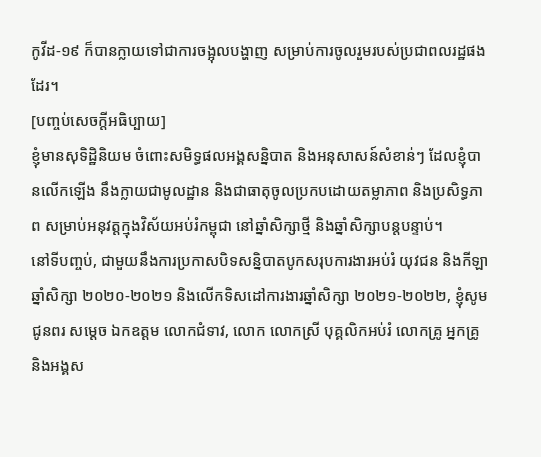កូវីដ-១៩ ក៏បានក្លាយទៅជាការចង្អុលបង្ហាញ សម្រាប់ការចូលរួមរបស់ប្រជាពលរដ្ឋផងដែរ។
[បញ្ចប់សេចក្តីអធិប្បាយ]
ខ្ញុំមានសុទិដ្ឋិនិយម ចំពោះសមិទ្ធផលអង្គសន្និបាត និងអនុសាសន៍សំខាន់ៗ ដែលខ្ញុំបានលើកឡើង នឹងក្លាយជាមូលដ្ឋាន និងជាធាតុចូលប្រកបដោយតម្លាភាព និងប្រសិទ្ធភាព សម្រាប់អនុវត្តក្មុងវិស័យអប់រំកម្ពុជា នៅឆ្នាំសិក្សាថ្មី និងឆ្នាំសិក្សាបន្តបន្ទាប់។
នៅទីបញ្ចប់, ជាមួយនឹងការប្រកាសបិទសន្និបាតបូកសរុបការងារអប់រំ យុវជន និងកីឡា ឆ្នាំសិក្សា ២០២០-២០២១ និងលើកទិសដៅការងារឆ្នាំសិក្សា ២០២១-២០២២, ខ្ញុំសូមជូនពរ សម្តេច ឯកឧត្តម លោកជំទាវ, លោក លោកស្រី បុគ្គលិកអប់រំ លោកគ្រូ អ្នកគ្រូ និងអង្គស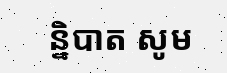ន្និបាត សូម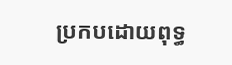ប្រកបដោយពុទ្ធ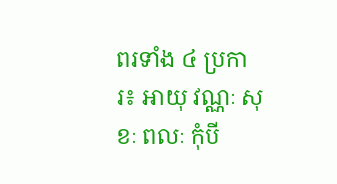ពរទាំង ៤ ប្រការ៖ ឤយុ វណ្ណៈ សុខៈ ពលៈ កុំបី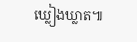ឃ្លៀងឃ្លាត៕